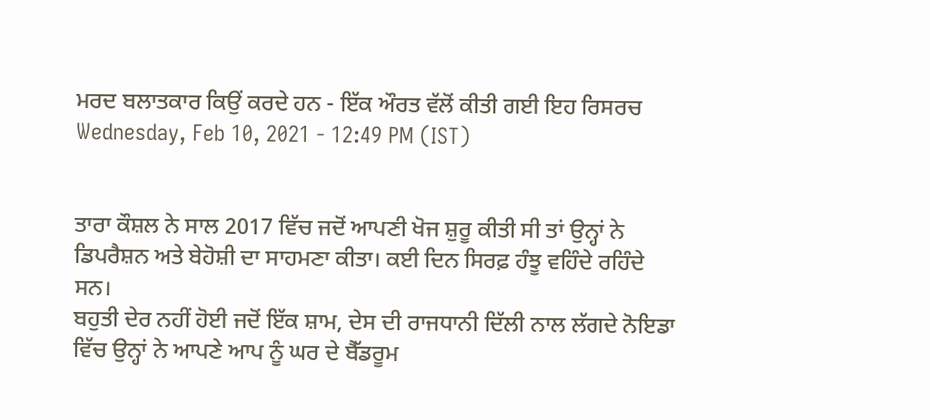ਮਰਦ ਬਲਾਤਕਾਰ ਕਿਉਂ ਕਰਦੇ ਹਨ - ਇੱਕ ਔਰਤ ਵੱਲੋਂ ਕੀਤੀ ਗਈ ਇਹ ਰਿਸਰਚ
Wednesday, Feb 10, 2021 - 12:49 PM (IST)


ਤਾਰਾ ਕੌਸ਼ਲ ਨੇ ਸਾਲ 2017 ਵਿੱਚ ਜਦੋਂ ਆਪਣੀ ਖੋਜ ਸ਼ੁਰੂ ਕੀਤੀ ਸੀ ਤਾਂ ਉਨ੍ਹਾਂ ਨੇ ਡਿਪਰੈਸ਼ਨ ਅਤੇ ਬੇਹੋਸ਼ੀ ਦਾ ਸਾਹਮਣਾ ਕੀਤਾ। ਕਈ ਦਿਨ ਸਿਰਫ਼ ਹੰਝੂ ਵਹਿੰਦੇ ਰਹਿੰਦੇ ਸਨ।
ਬਹੁਤੀ ਦੇਰ ਨਹੀਂ ਹੋਈ ਜਦੋਂ ਇੱਕ ਸ਼ਾਮ, ਦੇਸ ਦੀ ਰਾਜਧਾਨੀ ਦਿੱਲੀ ਨਾਲ ਲੱਗਦੇ ਨੋਇਡਾ ਵਿੱਚ ਉਨ੍ਹਾਂ ਨੇ ਆਪਣੇ ਆਪ ਨੂੰ ਘਰ ਦੇ ਬੈੱਡਰੂਮ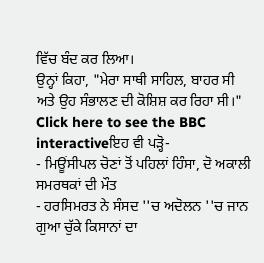ਵਿੱਚ ਬੰਦ ਕਰ ਲਿਆ।
ਉਨ੍ਹਾਂ ਕਿਹਾ, "ਮੇਰਾ ਸਾਥੀ ਸਾਹਿਲ, ਬਾਹਰ ਸੀ ਅਤੇ ਉਹ ਸੰਭਾਲਣ ਦੀ ਕੋਸ਼ਿਸ਼ ਕਰ ਰਿਹਾ ਸੀ।"
Click here to see the BBC interactiveਇਹ ਵੀ ਪੜ੍ਹੋ-
- ਮਿਊਂਸੀਪਲ ਚੋਣਾਂ ਤੋਂ ਪਹਿਲਾਂ ਹਿੰਸਾ, ਦੋ ਅਕਾਲੀ ਸਮਰਥਕਾਂ ਦੀ ਮੌਤ
- ਹਰਸਿਮਰਤ ਨੇ ਸੰਸਦ ''ਚ ਅਦੋਲਨ ''ਚ ਜਾਨ ਗੁਆ ਚੁੱਕੇ ਕਿਸਾਨਾਂ ਦਾ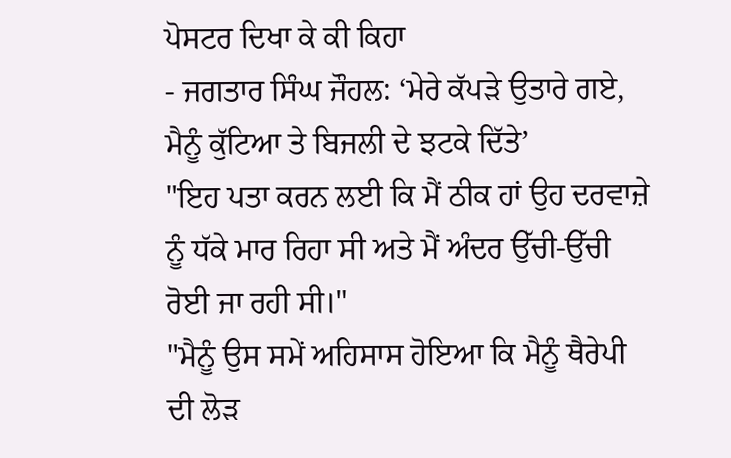ਪੋਸਟਰ ਦਿਖਾ ਕੇ ਕੀ ਕਿਹਾ
- ਜਗਤਾਰ ਸਿੰਘ ਜੌਹਲ: ‘ਮੇਰੇ ਕੱਪੜੇ ਉਤਾਰੇ ਗਏ, ਮੈਨੂੰ ਕੁੱਟਿਆ ਤੇ ਬਿਜਲੀ ਦੇ ਝਟਕੇ ਦਿੱਤੇ’
"ਇਹ ਪਤਾ ਕਰਨ ਲਈ ਕਿ ਮੈਂ ਠੀਕ ਹਾਂ ਉਹ ਦਰਵਾਜ਼ੇ ਨੂੰ ਧੱਕੇ ਮਾਰ ਰਿਹਾ ਸੀ ਅਤੇ ਮੈਂ ਅੰਦਰ ਉੱਚੀ-ਉੱਚੀ ਰੋਈ ਜਾ ਰਹੀ ਸੀ।"
"ਮੈਨੂੰ ਉਸ ਸਮੇਂ ਅਹਿਸਾਸ ਹੋਇਆ ਕਿ ਮੈਨੂੰ ਥੈਰੇਪੀ ਦੀ ਲੋੜ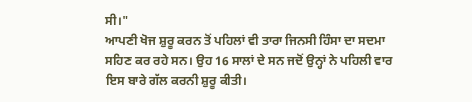ਸੀ।"
ਆਪਣੀ ਖੋਜ ਸ਼ੁਰੂ ਕਰਨ ਤੋਂ ਪਹਿਲਾਂ ਵੀ ਤਾਰਾ ਜਿਨਸੀ ਹਿੰਸਾ ਦਾ ਸਦਮਾ ਸਹਿਣ ਕਰ ਰਹੇ ਸਨ। ਉਹ 16 ਸਾਲਾਂ ਦੇ ਸਨ ਜਦੋਂ ਉਨ੍ਹਾਂ ਨੇ ਪਹਿਲੀ ਵਾਰ ਇਸ ਬਾਰੇ ਗੱਲ ਕਰਨੀ ਸ਼ੁਰੂ ਕੀਤੀ।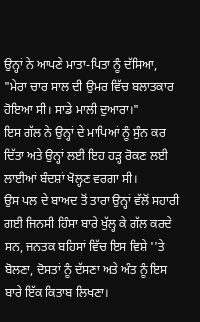ਉਨ੍ਹਾਂ ਨੇ ਆਪਣੇ ਮਾਤਾ-ਪਿਤਾ ਨੂੰ ਦੱਸਿਆ, "ਮੇਰਾ ਚਾਰ ਸਾਲ ਦੀ ਉਮਰ ਵਿੱਚ ਬਲਾਤਕਾਰ ਹੋਇਆ ਸੀ। ਸਾਡੇ ਮਾਲੀ ਦੁਆਰਾ।"
ਇਸ ਗੱਲ ਨੇ ਉਨ੍ਹਾਂ ਦੇ ਮਾਪਿਆਂ ਨੂੰ ਸੁੰਨ ਕਰ ਦਿੱਤਾ ਅਤੇ ਉਨ੍ਹਾਂ ਲਈ ਇਹ ਹੜ੍ਹ ਰੋਕਣ ਲਈ ਲਾਈਆਂ ਬੰਦਸ਼ਾਂ ਖੋਲ੍ਹਣ ਵਰਗਾ ਸੀ।
ਉਸ ਪਲ ਦੇ ਬਾਅਦ ਤੋਂ ਤਾਰਾ ਉਨ੍ਹਾਂ ਵੱਲੋਂ ਸਹਾਰੀ ਗਈ ਜਿਨਸੀ ਹਿੰਸਾ ਬਾਰੇ ਖੁੱਲ੍ਹ ਕੇ ਗੱਲ ਕਰਦੇ ਸਨ, ਜਨਤਕ ਬਹਿਸਾਂ ਵਿੱਚ ਇਸ ਵਿਸ਼ੇ ''ਤੇ ਬੋਲਣਾ, ਦੋਸਤਾਂ ਨੂੰ ਦੱਸਣਾ ਅਤੇ ਅੰਤ ਨੂੰ ਇਸ ਬਾਰੇ ਇੱਕ ਕਿਤਾਬ ਲਿਖਣਾ।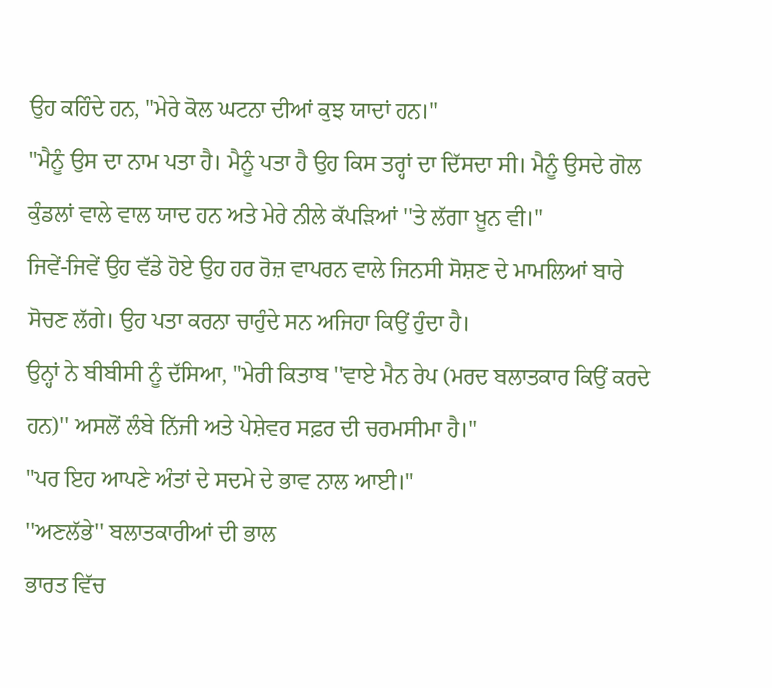ਉਹ ਕਹਿੰਦੇ ਹਨ, "ਮੇਰੇ ਕੋਲ ਘਟਨਾ ਦੀਆਂ ਕੁਝ ਯਾਦਾਂ ਹਨ।"
"ਮੈਨੂੰ ਉਸ ਦਾ ਨਾਮ ਪਤਾ ਹੈ। ਮੈਨੂੰ ਪਤਾ ਹੈ ਉਹ ਕਿਸ ਤਰ੍ਹਾਂ ਦਾ ਦਿੱਸਦਾ ਸੀ। ਮੈਨੂੰ ਉਸਦੇ ਗੋਲ ਕੁੰਡਲਾਂ ਵਾਲੇ ਵਾਲ ਯਾਦ ਹਨ ਅਤੇ ਮੇਰੇ ਨੀਲੇ ਕੱਪੜਿਆਂ ''ਤੇ ਲੱਗਾ ਖ਼ੂਨ ਵੀ।"
ਜਿਵੇਂ-ਜਿਵੇਂ ਉਹ ਵੱਡੇ ਹੋਏ ਉਹ ਹਰ ਰੋਜ਼ ਵਾਪਰਨ ਵਾਲੇ ਜਿਨਸੀ ਸੋਸ਼ਣ ਦੇ ਮਾਮਲਿਆਂ ਬਾਰੇ ਸੋਚਣ ਲੱਗੇ। ਉਹ ਪਤਾ ਕਰਨਾ ਚਾਹੁੰਦੇ ਸਨ ਅਜਿਹਾ ਕਿਉਂ ਹੁੰਦਾ ਹੈ।
ਉਨ੍ਹਾਂ ਨੇ ਬੀਬੀਸੀ ਨੂੰ ਦੱਸਿਆ, "ਮੇਰੀ ਕਿਤਾਬ ''ਵਾਏ ਮੈਨ ਰੇਪ (ਮਰਦ ਬਲਾਤਕਾਰ ਕਿਉਂ ਕਰਦੇ ਹਨ)'' ਅਸਲੋਂ ਲੰਬੇ ਨਿੱਜੀ ਅਤੇ ਪੇਸ਼ੇਵਰ ਸਫ਼ਰ ਦੀ ਚਰਮਸੀਮਾ ਹੈ।"
"ਪਰ ਇਹ ਆਪਣੇ ਅੰਤਾਂ ਦੇ ਸਦਮੇ ਦੇ ਭਾਵ ਨਾਲ ਆਈ।"
''ਅਣਲੱਭੇ'' ਬਲਾਤਕਾਰੀਆਂ ਦੀ ਭਾਲ
ਭਾਰਤ ਵਿੱਚ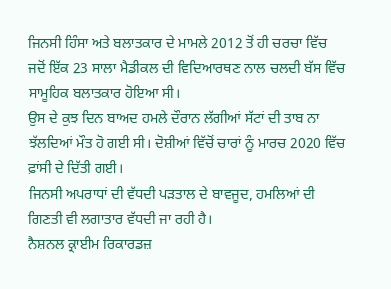ਜਿਨਸੀ ਹਿੰਸਾ ਅਤੇ ਬਲਾਤਕਾਰ ਦੇ ਮਾਮਲੇ 2012 ਤੋਂ ਹੀ ਚਰਚਾ ਵਿੱਚ ਜਦੋਂ ਇੱਕ 23 ਸਾਲਾ ਮੈਡੀਕਲ ਦੀ ਵਿਦਿਆਰਥਣ ਨਾਲ ਚਲਦੀ ਬੱਸ ਵਿੱਚ ਸਾਮੂਹਿਕ ਬਲਾਤਕਾਰ ਹੋਇਆ ਸੀ।
ਉਸ ਦੇ ਕੁਝ ਦਿਨ ਬਾਅਦ ਹਮਲੇ ਦੌਰਾਨ ਲੱਗੀਆਂ ਸੱਟਾਂ ਦੀ ਤਾਬ ਨਾ ਝੱਲਦਿਆਂ ਮੌਤ ਹੋ ਗਈ ਸੀ। ਦੋਸ਼ੀਆਂ ਵਿੱਚੋਂ ਚਾਰਾਂ ਨੂੰ ਮਾਰਚ 2020 ਵਿੱਚ ਫ਼ਾਂਸੀ ਦੇ ਦਿੱਤੀ ਗਈ।
ਜਿਨਸੀ ਅਪਰਾਧਾਂ ਦੀ ਵੱਧਦੀ ਪੜਤਾਲ ਦੇ ਬਾਵਜੂਦ, ਹਮਲਿਆਂ ਦੀ ਗਿਣਤੀ ਵੀ ਲਗਾਤਾਰ ਵੱਧਦੀ ਜਾ ਰਹੀ ਹੈ।
ਨੈਸ਼ਨਲ ਕ੍ਰਾਈਮ ਰਿਕਾਰਡਜ਼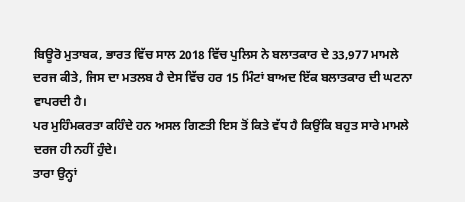ਬਿਊਰੋ ਮੁਤਾਬਕ, ਭਾਰਤ ਵਿੱਚ ਸਾਲ 2018 ਵਿੱਚ ਪੁਲਿਸ ਨੇ ਬਲਾਤਕਾਰ ਦੇ 33,977 ਮਾਮਲੇ ਦਰਜ ਕੀਤੇ, ਜਿਸ ਦਾ ਮਤਲਬ ਹੈ ਦੇਸ ਵਿੱਚ ਹਰ 15 ਮਿੰਟਾਂ ਬਾਅਦ ਇੱਕ ਬਲਾਤਕਾਰ ਦੀ ਘਟਨਾ ਵਾਪਰਦੀ ਹੈ।
ਪਰ ਮੁਹਿੰਮਕਰਤਾ ਕਹਿੰਦੇ ਹਨ ਅਸਲ ਗਿਣਤੀ ਇਸ ਤੋਂ ਕਿਤੇ ਵੱਧ ਹੈ ਕਿਉਂਕਿ ਬਹੁਤ ਸਾਰੇ ਮਾਮਲੇ ਦਰਜ ਹੀ ਨਹੀਂ ਹੁੰਦੇ।
ਤਾਰਾ ਉਨ੍ਹਾਂ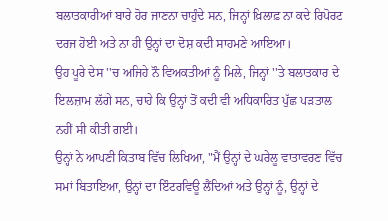ਬਲਾਤਕਾਰੀਆਂ ਬਾਰੇ ਹੋਰ ਜਾਣਨਾ ਚਾਹੁੰਦੇ ਸਨ, ਜਿਨ੍ਹਾਂ ਖ਼ਿਲਾਫ਼ ਨਾ ਕਦੇ ਰਿਪੋਰਟ ਦਰਜ ਹੋਈ ਅਤੇ ਨਾ ਹੀ ਉਨ੍ਹਾਂ ਦਾ ਦੋਸ਼ ਕਦੀ ਸਾਹਮਣੇ ਆਇਆ।
ਉਹ ਪੂਰੇ ਦੇਸ ''ਚ ਅਜਿਹੇ ਨੌ ਵਿਅਕਤੀਆਂ ਨੂੰ ਮਿਲੇ, ਜਿਨ੍ਹਾਂ ''ਤੇ ਬਲਾਤਕਾਰ ਦੇ ਇਲਜ਼ਾਮ ਲੱਗੇ ਸਨ, ਚਾਹੇ ਕਿ ਉਨ੍ਹਾਂ ਤੋਂ ਕਦੀ ਵੀ ਅਧਿਕਾਰਿਤ ਪੁੱਛ ਪੜਤਾਲ ਨਹੀਂ ਸੀ ਕੀਤੀ ਗਈ।
ਉਨ੍ਹਾਂ ਨੇ ਆਪਣੀ ਕਿਤਾਬ ਵਿੱਚ ਲਿਖਿਆ, "ਮੈਂ ਉਨ੍ਹਾਂ ਦੇ ਘਰੇਲੂ ਵਾਤਾਵਰਣ ਵਿੱਚ ਸਮਾਂ ਬਿਤਾਇਆ, ਉਨ੍ਹਾਂ ਦਾ ਇੰਟਰਵਿਊ ਲੈਂਦਿਆਂ ਅਤੇ ਉਨ੍ਹਾਂ ਨੂੰ, ਉਨ੍ਹਾਂ ਦੇ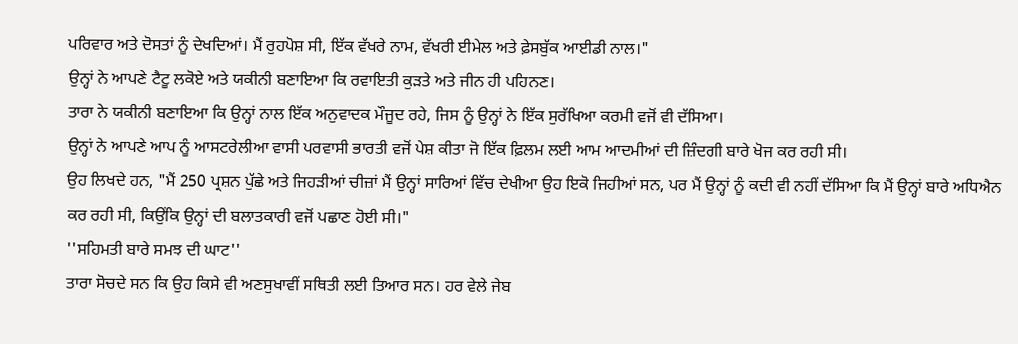ਪਰਿਵਾਰ ਅਤੇ ਦੋਸਤਾਂ ਨੂੰ ਦੇਖਦਿਆਂ। ਮੈਂ ਰੁਹਪੋਸ਼ ਸੀ, ਇੱਕ ਵੱਖਰੇ ਨਾਮ, ਵੱਖਰੀ ਈਮੇਲ ਅਤੇ ਫ਼ੇਸਬੁੱਕ ਆਈਡੀ ਨਾਲ।"
ਉਨ੍ਹਾਂ ਨੇ ਆਪਣੇ ਟੈਟੂ ਲਕੋਏ ਅਤੇ ਯਕੀਨੀ ਬਣਾਇਆ ਕਿ ਰਵਾਇਤੀ ਕੁੜਤੇ ਅਤੇ ਜੀਨ ਹੀ ਪਹਿਨਣ।
ਤਾਰਾ ਨੇ ਯਕੀਨੀ ਬਣਾਇਆ ਕਿ ਉਨ੍ਹਾਂ ਨਾਲ ਇੱਕ ਅਨੁਵਾਦਕ ਮੌਜੂਦ ਰਹੇ, ਜਿਸ ਨੂੰ ਉਨ੍ਹਾਂ ਨੇ ਇੱਕ ਸੁਰੱਖਿਆ ਕਰਮੀ ਵਜੋਂ ਵੀ ਦੱਸਿਆ।
ਉਨ੍ਹਾਂ ਨੇ ਆਪਣੇ ਆਪ ਨੂੰ ਆਸਟਰੇਲੀਆ ਵਾਸੀ ਪਰਵਾਸੀ ਭਾਰਤੀ ਵਜੋਂ ਪੇਸ਼ ਕੀਤਾ ਜੋ ਇੱਕ ਫ਼ਿਲਮ ਲਈ ਆਮ ਆਦਮੀਆਂ ਦੀ ਜ਼ਿੰਦਗੀ ਬਾਰੇ ਖੋਜ ਕਰ ਰਹੀ ਸੀ।
ਉਹ ਲਿਖਦੇ ਹਨ, "ਮੈਂ 250 ਪ੍ਰਸ਼ਨ ਪੁੱਛੇ ਅਤੇ ਜਿਹੜੀਆਂ ਚੀਜ਼ਾਂ ਮੈਂ ਉਨ੍ਹਾਂ ਸਾਰਿਆਂ ਵਿੱਚ ਦੇਖੀਆ ਉਹ ਇਕੋ ਜਿਹੀਆਂ ਸਨ, ਪਰ ਮੈਂ ਉਨ੍ਹਾਂ ਨੂੰ ਕਦੀ ਵੀ ਨਹੀਂ ਦੱਸਿਆ ਕਿ ਮੈਂ ਉਨ੍ਹਾਂ ਬਾਰੇ ਅਧਿਐਨ ਕਰ ਰਹੀ ਸੀ, ਕਿਉਂਕਿ ਉਨ੍ਹਾਂ ਦੀ ਬਲਾਤਕਾਰੀ ਵਜੋਂ ਪਛਾਣ ਹੋਈ ਸੀ।"
''ਸਹਿਮਤੀ ਬਾਰੇ ਸਮਝ ਦੀ ਘਾਟ''
ਤਾਰਾ ਸੋਚਦੇ ਸਨ ਕਿ ਉਹ ਕਿਸੇ ਵੀ ਅਣਸੁਖਾਵੀਂ ਸਥਿਤੀ ਲਈ ਤਿਆਰ ਸਨ। ਹਰ ਵੇਲੇ ਜੇਬ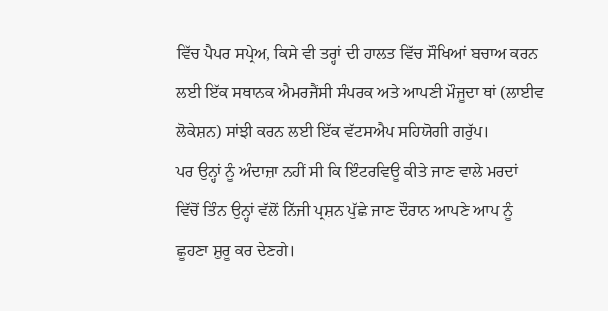ਵਿੱਚ ਪੈਪਰ ਸਪ੍ਰੇਅ, ਕਿਸੇ ਵੀ ਤਰ੍ਹਾਂ ਦੀ ਹਾਲਤ ਵਿੱਚ ਸੌਖਿਆਂ ਬਚਾਅ ਕਰਨ ਲਈ ਇੱਕ ਸਥਾਨਕ ਐਮਰਜੈਂਸੀ ਸੰਪਰਕ ਅਤੇ ਆਪਣੀ ਮੌਜੂਦਾ ਥਾਂ (ਲਾਈਵ ਲੋਕੇਸ਼ਨ) ਸਾਂਝੀ ਕਰਨ ਲਈ ਇੱਕ ਵੱਟਸਐਪ ਸਹਿਯੋਗੀ ਗਰੁੱਪ।
ਪਰ ਉਨ੍ਹਾਂ ਨੂੰ ਅੰਦਾਜ਼ਾ ਨਹੀਂ ਸੀ ਕਿ ਇੰਟਰਵਿਊ ਕੀਤੇ ਜਾਣ ਵਾਲੇ ਮਰਦਾਂ ਵਿੱਚੋਂ ਤਿੰਨ ਉਨ੍ਹਾਂ ਵੱਲੋਂ ਨਿੱਜੀ ਪ੍ਰਸ਼ਨ ਪੁੱਛੇ ਜਾਣ ਦੌਰਾਨ ਆਪਣੇ ਆਪ ਨੂੰ ਛੂਹਣਾ ਸ਼ੁਰੂ ਕਰ ਦੇਣਗੇ।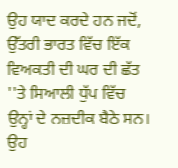ਉਹ ਯਾਦ ਕਰਦੇ ਹਨ ਜਦੋਂ, ਉੱਤਰੀ ਭਾਰਤ ਵਿੱਚ ਇੱਕ ਵਿਅਕਤੀ ਦੀ ਘਰ ਦੀ ਛੱਤ ''ਤੇ ਸਿਆਲੀ ਧੁੱਪ ਵਿੱਚ ਉਨ੍ਹਾਂ ਦੇ ਨਜ਼ਦੀਕ ਬੈਠੇ ਸਨ।
ਉਹ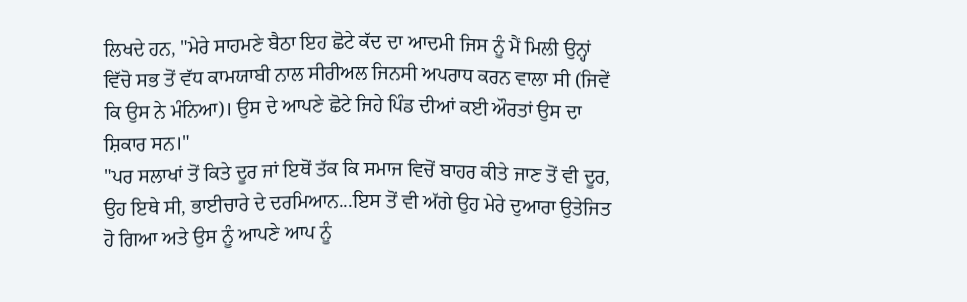ਲਿਖਦੇ ਹਨ, "ਮੇਰੇ ਸਾਹਮਣੇ ਬੈਠਾ ਇਹ ਛੋਟੇ ਕੱਦ ਦਾ ਆਦਮੀ ਜਿਸ ਨੂੰ ਮੈਂ ਮਿਲੀ ਉਨ੍ਹਾਂ ਵਿੱਚੋ ਸਭ ਤੋਂ ਵੱਧ ਕਾਮਯਾਬੀ ਨਾਲ ਸੀਰੀਅਲ ਜਿਨਸੀ ਅਪਰਾਧ ਕਰਨ ਵਾਲਾ ਸੀ (ਜਿਵੇਂ ਕਿ ਉਸ ਨੇ ਮੰਨਿਆ)। ਉਸ ਦੇ ਆਪਣੇ ਛੋਟੇ ਜਿਹੇ ਪਿੰਡ ਦੀਆਂ ਕਈ ਔਰਤਾਂ ਉਸ ਦਾ ਸ਼ਿਕਾਰ ਸਨ।"
"ਪਰ ਸਲਾਖਾਂ ਤੋਂ ਕਿਤੇ ਦੂਰ ਜਾਂ ਇਥੋਂ ਤੱਕ ਕਿ ਸਮਾਜ ਵਿਚੋਂ ਬਾਹਰ ਕੀਤੇ ਜਾਣ ਤੋਂ ਵੀ ਦੂਰ, ਉਹ ਇਥੇ ਸੀ, ਭਾਈਚਾਰੇ ਦੇ ਦਰਮਿਆਨ...ਇਸ ਤੋਂ ਵੀ ਅੱਗੇ ਉਹ ਮੇਰੇ ਦੁਆਰਾ ਉਤੇਜਿਤ ਹੋ ਗਿਆ ਅਤੇ ਉਸ ਨੂੰ ਆਪਣੇ ਆਪ ਨੂੰ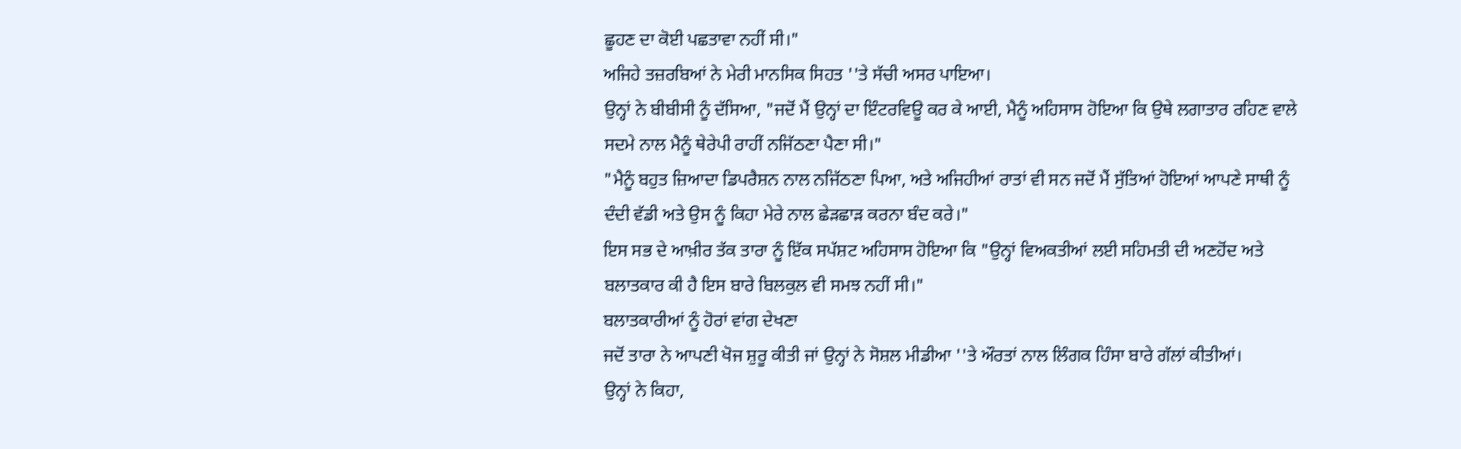ਛੂਹਣ ਦਾ ਕੋਈ ਪਛਤਾਵਾ ਨਹੀਂ ਸੀ।"
ਅਜਿਹੇ ਤਜ਼ਰਬਿਆਂ ਨੇ ਮੇਰੀ ਮਾਨਸਿਕ ਸਿਹਤ ''ਤੇ ਸੱਚੀ ਅਸਰ ਪਾਇਆ।
ਉਨ੍ਹਾਂ ਨੇ ਬੀਬੀਸੀ ਨੂੰ ਦੱਸਿਆ, "ਜਦੋਂ ਮੈਂ ਉਨ੍ਹਾਂ ਦਾ ਇੰਟਰਵਿਊ ਕਰ ਕੇ ਆਈ, ਮੈਨੂੰ ਅਹਿਸਾਸ ਹੋਇਆ ਕਿ ਉਥੇ ਲਗਾਤਾਰ ਰਹਿਣ ਵਾਲੇ ਸਦਮੇ ਨਾਲ ਮੈਨੂੰ ਥੇਰੇਪੀ ਰਾਹੀਂ ਨਜਿੱਠਣਾ ਪੈਣਾ ਸੀ।"
"ਮੈਨੂੰ ਬਹੁਤ ਜ਼ਿਆਦਾ ਡਿਪਰੈਸ਼ਨ ਨਾਲ ਨਜਿੱਠਣਾ ਪਿਆ, ਅਤੇ ਅਜਿਹੀਆਂ ਰਾਤਾਂ ਵੀ ਸਨ ਜਦੋਂ ਮੈਂ ਸੁੱਤਿਆਂ ਹੋਇਆਂ ਆਪਣੇ ਸਾਥੀ ਨੂੰ ਦੰਦੀ ਵੱਡੀ ਅਤੇ ਉਸ ਨੂੰ ਕਿਹਾ ਮੇਰੇ ਨਾਲ ਛੇੜਛਾੜ ਕਰਨਾ ਬੰਦ ਕਰੇ।"
ਇਸ ਸਭ ਦੇ ਆਖ਼ੀਰ ਤੱਕ ਤਾਰਾ ਨੂੰ ਇੱਕ ਸਪੱਸ਼ਟ ਅਹਿਸਾਸ ਹੋਇਆ ਕਿ "ਉਨ੍ਹਾਂ ਵਿਅਕਤੀਆਂ ਲਈ ਸਹਿਮਤੀ ਦੀ ਅਣਹੋਂਦ ਅਤੇ ਬਲਾਤਕਾਰ ਕੀ ਹੈ ਇਸ ਬਾਰੇ ਬਿਲਕੁਲ ਵੀ ਸਮਝ ਨਹੀਂ ਸੀ।"
ਬਲਾਤਕਾਰੀਆਂ ਨੂੰ ਹੋਰਾਂ ਵਾਂਗ ਦੇਖਣਾ
ਜਦੋਂ ਤਾਰਾ ਨੇ ਆਪਣੀ ਖੋਜ ਸ਼ੁਰੂ ਕੀਤੀ ਜਾਂ ਉਨ੍ਹਾਂ ਨੇ ਸੋਸ਼ਲ ਮੀਡੀਆ ''ਤੇ ਔਰਤਾਂ ਨਾਲ ਲਿੰਗਕ ਹਿੰਸਾ ਬਾਰੇ ਗੱਲਾਂ ਕੀਤੀਆਂ।
ਉਨ੍ਹਾਂ ਨੇ ਕਿਹਾ,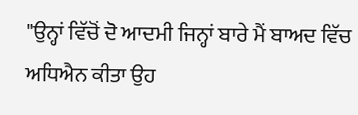"ਉਨ੍ਹਾਂ ਵਿੱਚੋਂ ਦੋ ਆਦਮੀ ਜਿਨ੍ਹਾਂ ਬਾਰੇ ਮੈਂ ਬਾਅਦ ਵਿੱਚ ਅਧਿਐਨ ਕੀਤਾ ਉਹ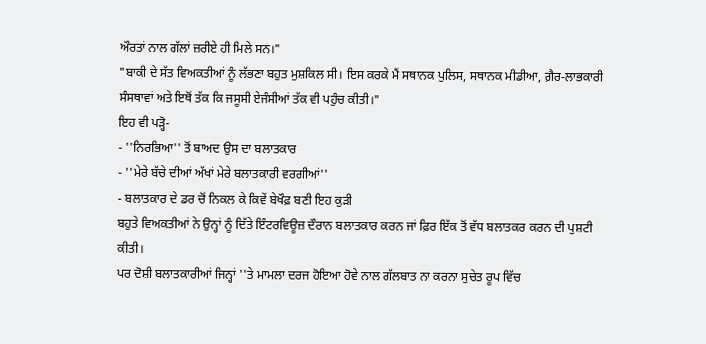ਔਰਤਾਂ ਨਾਲ ਗੱਲਾਂ ਜ਼ਰੀਏ ਹੀ ਮਿਲੇ ਸਨ।"
"ਬਾਕੀ ਦੇ ਸੱਤ ਵਿਅਕਤੀਆਂ ਨੂੰ ਲੱਭਣਾ ਬਹੁਤ ਮੁਸ਼ਕਿਲ ਸੀ। ਇਸ ਕਰਕੇ ਮੈਂ ਸਥਾਨਕ ਪੁਲਿਸ, ਸਥਾਨਕ ਮੀਡੀਆ, ਗ਼ੈਰ-ਲਾਭਕਾਰੀ ਸੰਸਥਾਵਾਂ ਅਤੇ ਇਥੋਂ ਤੱਕ ਕਿ ਜਸੂਸੀ ਏਜੰਸੀਆਂ ਤੱਕ ਵੀ ਪਹੁੰਚ ਕੀਤੀ।"
ਇਹ ਵੀ ਪੜ੍ਹੋ-
- ''ਨਿਰਭਿਆ'' ਤੋਂ ਬਾਅਦ ਉਸ ਦਾ ਬਲਾਤਕਾਰ
- ''ਮੇਰੇ ਬੱਚੇ ਦੀਆਂ ਅੱਖਾਂ ਮੇਰੇ ਬਲਾਤਕਾਰੀ ਵਰਗੀਆਂ''
- ਬਲਾਤਕਾਰ ਦੇ ਡਰ ਚੋਂ ਨਿਕਲ ਕੇ ਕਿਵੇਂ ਬੇਖੌਫ਼ ਬਣੀ ਇਹ ਕੁੜੀ
ਬਹੁਤੇ ਵਿਅਕਤੀਆਂ ਨੇ ਉਨ੍ਹਾਂ ਨੂੰ ਦਿੱਤੇ ਇੰਟਰਵਿਊਜ਼ ਦੌਰਾਨ ਬਲਾਤਕਾਰ ਕਰਨ ਜਾਂ ਫ਼ਿਰ ਇੱਕ ਤੋਂ ਵੱਧ ਬਲਾਤਕਰ ਕਰਨ ਦੀ ਪੁਸ਼ਟੀ ਕੀਤੀ।
ਪਰ ਦੋਸ਼ੀ ਬਲਾਤਕਾਰੀਆਂ ਜਿਨ੍ਹਾਂ ''ਤੇ ਮਾਮਲਾ ਦਰਜ ਹੋਇਆ ਹੋਵੇ ਨਾਲ ਗੱਲਬਾਤ ਨਾ ਕਰਨਾ ਸੁਚੇਤ ਰੂਪ ਵਿੱਚ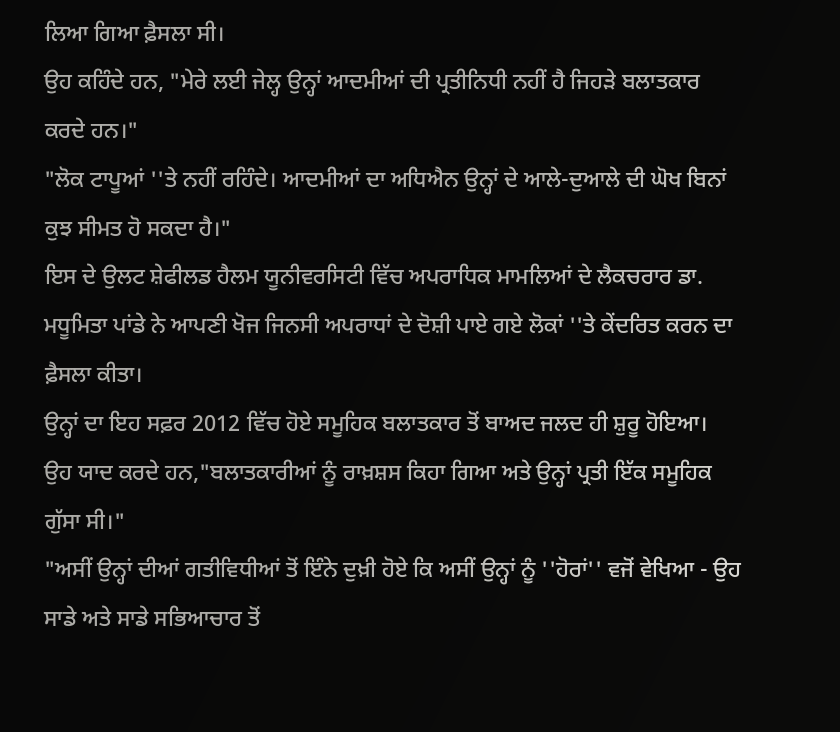ਲਿਆ ਗਿਆ ਫ਼ੈਸਲਾ ਸੀ।
ਉਹ ਕਹਿੰਦੇ ਹਨ, "ਮੇਰੇ ਲਈ ਜੇਲ੍ਹ ਉਨ੍ਹਾਂ ਆਦਮੀਆਂ ਦੀ ਪ੍ਰਤੀਨਿਧੀ ਨਹੀਂ ਹੈ ਜਿਹੜੇ ਬਲਾਤਕਾਰ ਕਰਦੇ ਹਨ।"
"ਲੋਕ ਟਾਪੂਆਂ ''ਤੇ ਨਹੀਂ ਰਹਿੰਦੇ। ਆਦਮੀਆਂ ਦਾ ਅਧਿਐਨ ਉਨ੍ਹਾਂ ਦੇ ਆਲੇ-ਦੁਆਲੇ ਦੀ ਘੋਖ ਬਿਨਾਂ ਕੁਝ ਸੀਮਤ ਹੋ ਸਕਦਾ ਹੈ।"
ਇਸ ਦੇ ਉਲਟ ਸ਼ੇਫੀਲਡ ਹੈਲਮ ਯੂਨੀਵਰਸਿਟੀ ਵਿੱਚ ਅਪਰਾਧਿਕ ਮਾਮਲਿਆਂ ਦੇ ਲੈਕਚਰਾਰ ਡਾ. ਮਧੂਮਿਤਾ ਪਾਂਡੇ ਨੇ ਆਪਣੀ ਖੋਜ ਜਿਨਸੀ ਅਪਰਾਧਾਂ ਦੇ ਦੋਸ਼ੀ ਪਾਏ ਗਏ ਲੋਕਾਂ ''ਤੇ ਕੇਂਦਰਿਤ ਕਰਨ ਦਾ ਫ਼ੈਸਲਾ ਕੀਤਾ।
ਉਨ੍ਹਾਂ ਦਾ ਇਹ ਸਫ਼ਰ 2012 ਵਿੱਚ ਹੋਏ ਸਮੂਹਿਕ ਬਲਾਤਕਾਰ ਤੋਂ ਬਾਅਦ ਜਲਦ ਹੀ ਸ਼ੁਰੂ ਹੋਇਆ। ਉਹ ਯਾਦ ਕਰਦੇ ਹਨ,"ਬਲਾਤਕਾਰੀਆਂ ਨੂੰ ਰਾਖ਼ਸ਼ਸ ਕਿਹਾ ਗਿਆ ਅਤੇ ਉਨ੍ਹਾਂ ਪ੍ਰਤੀ ਇੱਕ ਸਮੂਹਿਕ ਗੁੱਸਾ ਸੀ।"
"ਅਸੀਂ ਉਨ੍ਹਾਂ ਦੀਆਂ ਗਤੀਵਿਧੀਆਂ ਤੋਂ ਇੰਨੇ ਦੁਖ਼ੀ ਹੋਏ ਕਿ ਅਸੀਂ ਉਨ੍ਹਾਂ ਨੂੰ ''ਹੋਰਾਂ'' ਵਜੋਂ ਵੇਖਿਆ - ਉਹ ਸਾਡੇ ਅਤੇ ਸਾਡੇ ਸਭਿਆਚਾਰ ਤੋਂ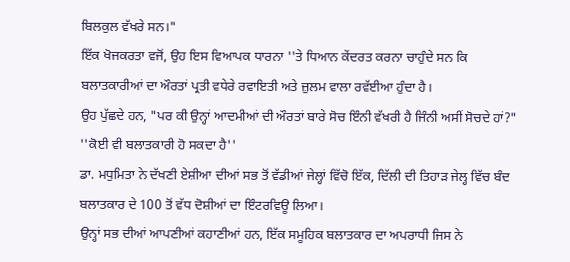ਬਿਲਕੁਲ ਵੱਖਰੇ ਸਨ।"
ਇੱਕ ਖੋਜਕਰਤਾ ਵਜੋਂ, ਉਹ ਇਸ ਵਿਆਪਕ ਧਾਰਨਾ ''ਤੇ ਧਿਆਨ ਕੇਂਦਰਤ ਕਰਨਾ ਚਾਹੁੰਦੇ ਸਨ ਕਿ ਬਲਾਤਕਾਰੀਆਂ ਦਾ ਔਰਤਾਂ ਪ੍ਰਤੀ ਵਧੇਰੇ ਰਵਾਇਤੀ ਅਤੇ ਜ਼ੁਲਮ ਵਾਲਾ ਰਵੱਈਆ ਹੁੰਦਾ ਹੈ।
ਉਹ ਪੁੱਛਦੇ ਹਨ, "ਪਰ ਕੀ ਉਨ੍ਹਾਂ ਆਦਮੀਆਂ ਦੀ ਔਰਤਾਂ ਬਾਰੇ ਸੋਚ ਇੰਨੀ ਵੱਖਰੀ ਹੈ ਜਿੰਨੀ ਅਸੀਂ ਸੋਚਦੇ ਹਾਂ?"
''ਕੋਈ ਵੀ ਬਲਾਤਕਾਰੀ ਹੋ ਸਕਦਾ ਹੈ''
ਡਾ. ਮਧੁਮਿਤਾ ਨੇ ਦੱਖਣੀ ਏਸ਼ੀਆ ਦੀਆਂ ਸਭ ਤੋਂ ਵੱਡੀਆਂ ਜੇਲ੍ਹਾਂ ਵਿੱਚੋ ਇੱਕ, ਦਿੱਲੀ ਦੀ ਤਿਹਾੜ ਜੇਲ੍ਹ ਵਿੱਚ ਬੰਦ ਬਲਾਤਕਾਰ ਦੇ 100 ਤੋਂ ਵੱਧ ਦੋਸ਼ੀਆਂ ਦਾ ਇੰਟਰਵਿਊ ਲਿਆ।
ਉਨ੍ਹਾਂ ਸਭ ਦੀਆਂ ਆਪਣੀਆਂ ਕਹਾਣੀਆਂ ਹਨ, ਇੱਕ ਸਮੂਹਿਕ ਬਲਾਤਕਾਰ ਦਾ ਅਪਰਾਧੀ ਜਿਸ ਨੇ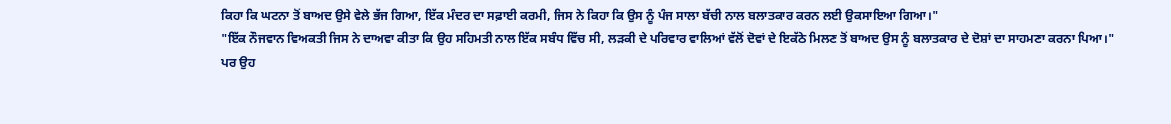ਕਿਹਾ ਕਿ ਘਟਨਾ ਤੋਂ ਬਾਅਦ ਉਸੇ ਵੇਲੇ ਭੱਜ ਗਿਆ, ਇੱਕ ਮੰਦਰ ਦਾ ਸਫ਼ਾਈ ਕਰਮੀ, ਜਿਸ ਨੇ ਕਿਹਾ ਕਿ ਉਸ ਨੂੰ ਪੰਜ ਸਾਲਾ ਬੱਚੀ ਨਾਲ ਬਲਾਤਕਾਰ ਕਰਨ ਲਈ ਉਕਸਾਇਆ ਗਿਆ।"
"ਇੱਕ ਨੌਜਵਾਨ ਵਿਅਕਤੀ ਜਿਸ ਨੇ ਦਾਅਵਾ ਕੀਤਾ ਕਿ ਉਹ ਸਹਿਮਤੀ ਨਾਲ ਇੱਕ ਸਬੰਧ ਵਿੱਚ ਸੀ, ਲੜਕੀ ਦੇ ਪਰਿਵਾਰ ਵਾਲਿਆਂ ਵੱਲੋਂ ਦੋਵਾਂ ਦੇ ਇਕੱਠੇ ਮਿਲਣ ਤੋਂ ਬਾਅਦ ਉਸ ਨੂੰ ਬਲਾਤਕਾਰ ਦੇ ਦੋਸ਼ਾਂ ਦਾ ਸਾਹਮਣਾ ਕਰਨਾ ਪਿਆ।"
ਪਰ ਉਹ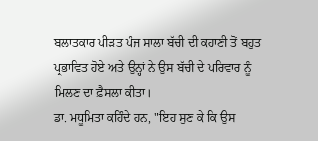ਬਲਾਤਕਾਰ ਪੀੜਤ ਪੰਜ ਸਾਲਾ ਬੱਚੀ ਦੀ ਕਹਾਣੀ ਤੋਂ ਬਹੁਤ ਪ੍ਰਭਾਵਿਤ ਹੋਏ ਅਤੇ ਉਨ੍ਹਾਂ ਨੇ ਉਸ ਬੱਚੀ ਦੇ ਪਰਿਵਾਰ ਨੂੰ ਮਿਲਣ ਦਾ ਫ਼ੈਸਲਾ ਕੀਤਾ।
ਡਾ. ਮਧੂਮਿਤਾ ਕਹਿੰਦੇ ਹਨ, "ਇਹ ਸੁਣ ਕੇ ਕਿ ਉਸ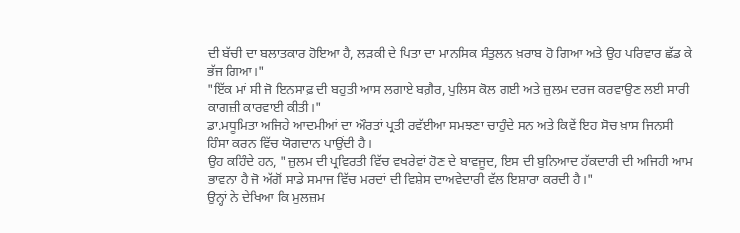ਦੀ ਬੱਚੀ ਦਾ ਬਲਾਤਕਾਰ ਹੋਇਆ ਹੈ, ਲੜਕੀ ਦੇ ਪਿਤਾ ਦਾ ਮਾਨਸਿਕ ਸੰਤੁਲਨ ਖ਼ਰਾਬ ਹੋ ਗਿਆ ਅਤੇ ਉਹ ਪਰਿਵਾਰ ਛੱਡ ਕੇ ਭੱਜ ਗਿਆ।"
"ਇੱਕ ਮਾਂ ਸੀ ਜੋ ਇਨਸਾਫ਼ ਦੀ ਬਹੁਤੀ ਆਸ ਲਗਾਏ ਬਗ਼ੈਰ, ਪੁਲਿਸ ਕੋਲ ਗਈ ਅਤੇ ਜ਼ੁਲਮ ਦਰਜ ਕਰਵਾਉਣ ਲਈ ਸਾਰੀ ਕਾਗਜ਼ੀ ਕਾਰਵਾਈ ਕੀਤੀ।"
ਡਾ.ਮਧੂਮਿਤਾ ਅਜਿਹੇ ਆਦਮੀਆਂ ਦਾ ਔਰਤਾਂ ਪ੍ਰਤੀ ਰਵੱਈਆ ਸਮਝਣਾ ਚਾਹੁੰਦੇ ਸਨ ਅਤੇ ਕਿਵੇਂ ਇਹ ਸੋਚ ਖ਼ਾਸ ਜਿਨਸੀ ਹਿੰਸਾ ਕਰਨ ਵਿੱਚ ਯੋਗਦਾਨ ਪਾਉਂਦੀ ਹੈ।
ਉਹ ਕਹਿੰਦੇ ਹਨ, "ਜ਼ੁਲਮ ਦੀ ਪ੍ਰਵਿਰਤੀ ਵਿੱਚ ਵਖਰੇਵਾਂ ਹੋਣ ਦੇ ਬਾਵਜੂਦ, ਇਸ ਦੀ ਬੁਨਿਆਦ ਹੱਕਦਾਰੀ ਦੀ ਅਜਿਹੀ ਆਮ ਭਾਵਨਾ ਹੈ ਜੋ ਅੱਗੋਂ ਸਾਡੇ ਸਮਾਜ ਵਿੱਚ ਮਰਦਾਂ ਦੀ ਵਿਸ਼ੇਸ ਦਾਅਵੇਦਾਰੀ ਵੱਲ ਇਸ਼ਾਰਾ ਕਰਦੀ ਹੈ।"
ਉਨ੍ਹਾਂ ਨੇ ਦੇਖਿਆ ਕਿ ਮੁਲਜ਼ਮ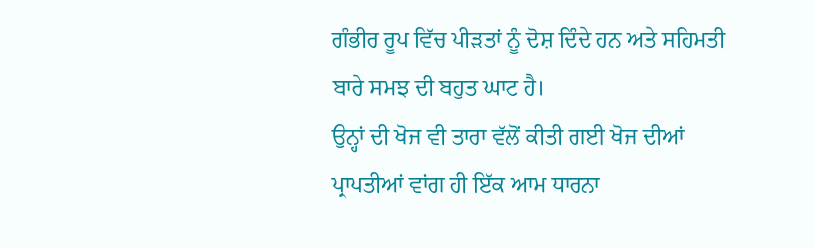ਗੰਭੀਰ ਰੂਪ ਵਿੱਚ ਪੀੜਤਾਂ ਨੂੰ ਦੋਸ਼ ਦਿੰਦੇ ਹਨ ਅਤੇ ਸਹਿਮਤੀ ਬਾਰੇ ਸਮਝ ਦੀ ਬਹੁਤ ਘਾਟ ਹੈ।
ਉਨ੍ਹਾਂ ਦੀ ਖੋਜ ਵੀ ਤਾਰਾ ਵੱਲੋਂ ਕੀਤੀ ਗਈ ਖੋਜ ਦੀਆਂ ਪ੍ਰਾਪਤੀਆਂ ਵਾਂਗ ਹੀ ਇੱਕ ਆਮ ਧਾਰਨਾ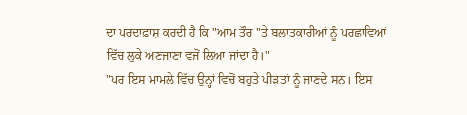ਦਾ ਪਰਦਾਫ਼ਾਸ਼ ਕਰਦੀ ਹੈ ਕਿ "ਆਮ ਤੌਰ ''ਤੇ ਬਲਾਤਕਾਰੀਆਂ ਨੂੰ ਪਰਛਾਵਿਆਂ ਵਿੱਚ ਲੁਕੇ ਅਣਜਾਣਾ ਵਜੋਂ ਲਿਆ ਜਾਂਦਾ ਹੈ।"
"ਪਰ ਇਸ ਮਾਮਲੇ ਵਿੱਚ ਉਨ੍ਹਾਂ ਵਿਚੋਂ ਬਹੁਤੇ ਪੀੜਤਾਂ ਨੂੰ ਜਾਣਦੇ ਸਨ। ਇਸ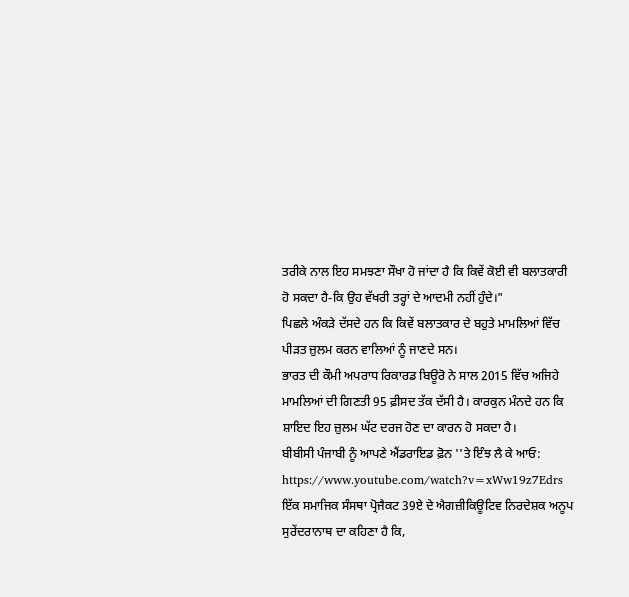ਤਰੀਕੇ ਨਾਲ ਇਹ ਸਮਝਣਾ ਸੌਖਾ ਹੋ ਜਾਂਦਾ ਹੈ ਕਿ ਕਿਵੇਂ ਕੋਈ ਵੀ ਬਲਾਤਕਾਰੀ ਹੋ ਸਕਦਾ ਹੈ-ਕਿ ਉਹ ਵੱਖਰੀ ਤਰ੍ਹਾਂ ਦੇ ਆਦਮੀ ਨਹੀਂ ਹੁੰਦੇ।"
ਪਿਛਲੇ ਅੰਕੜੇ ਦੱਸਦੇ ਹਨ ਕਿ ਕਿਵੇਂ ਬਲਾਤਕਾਰ ਦੇ ਬਹੁਤੇ ਮਾਮਲਿਆਂ ਵਿੱਚ ਪੀੜਤ ਜ਼ੁਲਮ ਕਰਨ ਵਾਲਿਆਂ ਨੂੰ ਜਾਣਦੇ ਸਨ।
ਭਾਰਤ ਦੀ ਕੌਮੀ ਅਪਰਾਧ ਰਿਕਾਰਡ ਬਿਊਰੋ ਨੇ ਸਾਲ 2015 ਵਿੱਚ ਅਜਿਹੇ ਮਾਮਲਿਆਂ ਦੀ ਗਿਣਤੀ 95 ਫ਼ੀਸਦ ਤੱਕ ਦੱਸੀ ਹੈ। ਕਾਰਕੁਨ ਮੰਨਦੇ ਹਨ ਕਿ ਸ਼ਾਇਦ ਇਹ ਜ਼ੁਲਮ ਘੱਟ ਦਰਜ ਹੋਣ ਦਾ ਕਾਰਨ ਹੋ ਸਕਦਾ ਹੈ।
ਬੀਬੀਸੀ ਪੰਜਾਬੀ ਨੂੰ ਆਪਣੇ ਐਂਡਰਾਇਡ ਫ਼ੋਨ ''ਤੇ ਇੰਝ ਲੈ ਕੇ ਆਓ:
https://www.youtube.com/watch?v=xWw19z7Edrs
ਇੱਕ ਸਮਾਜਿਕ ਸੰਸਥਾ ਪ੍ਰੋਜੈਕਟ 39ਏ ਦੇ ਐਗਜ਼ੀਕਿਊਟਿਵ ਨਿਰਦੇਸ਼ਕ ਅਨੂਪ ਸੁਰੇਂਦਰਾਨਾਥ ਦਾ ਕਹਿਣਾ ਹੈ ਕਿ,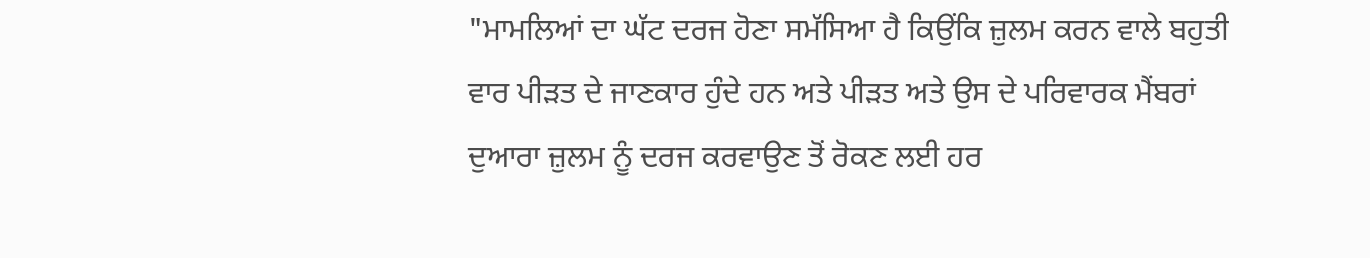"ਮਾਮਲਿਆਂ ਦਾ ਘੱਟ ਦਰਜ ਹੋਣਾ ਸਮੱਸਿਆ ਹੈ ਕਿਉਂਕਿ ਜ਼ੁਲਮ ਕਰਨ ਵਾਲੇ ਬਹੁਤੀ ਵਾਰ ਪੀੜਤ ਦੇ ਜਾਣਕਾਰ ਹੁੰਦੇ ਹਨ ਅਤੇ ਪੀੜਤ ਅਤੇ ਉਸ ਦੇ ਪਰਿਵਾਰਕ ਮੈਂਬਰਾਂ ਦੁਆਰਾ ਜ਼ੁਲਮ ਨੂੰ ਦਰਜ ਕਰਵਾਉਣ ਤੋਂ ਰੋਕਣ ਲਈ ਹਰ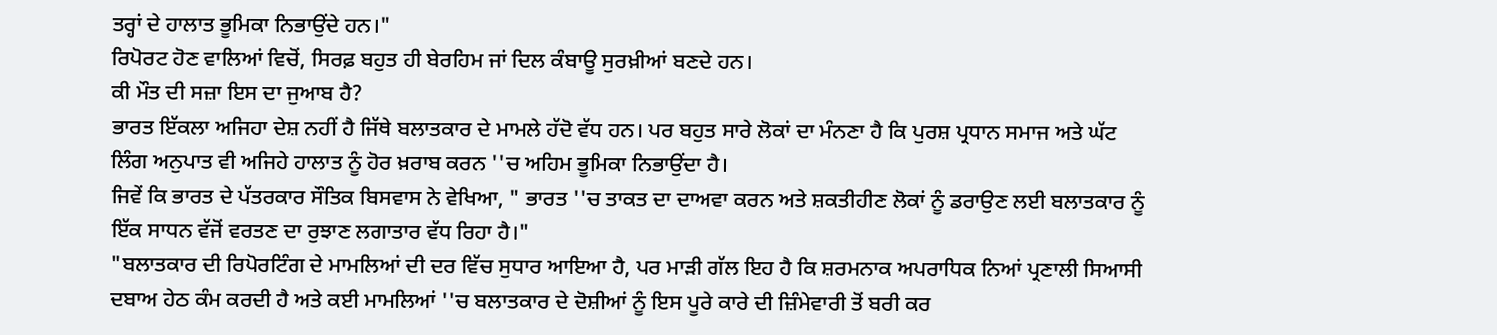ਤਰ੍ਹਾਂ ਦੇ ਹਾਲਾਤ ਭੂਮਿਕਾ ਨਿਭਾਉਂਦੇ ਹਨ।"
ਰਿਪੋਰਟ ਹੋਣ ਵਾਲਿਆਂ ਵਿਚੋਂ, ਸਿਰਫ਼ ਬਹੁਤ ਹੀ ਬੇਰਹਿਮ ਜਾਂ ਦਿਲ ਕੰਬਾਊ ਸੁਰਖ਼ੀਆਂ ਬਣਦੇ ਹਨ।
ਕੀ ਮੌਤ ਦੀ ਸਜ਼ਾ ਇਸ ਦਾ ਜੁਆਬ ਹੈ?
ਭਾਰਤ ਇੱਕਲਾ ਅਜਿਹਾ ਦੇਸ਼ ਨਹੀਂ ਹੈ ਜਿੱਥੇ ਬਲਾਤਕਾਰ ਦੇ ਮਾਮਲੇ ਹੱਦੋ ਵੱਧ ਹਨ। ਪਰ ਬਹੁਤ ਸਾਰੇ ਲੋਕਾਂ ਦਾ ਮੰਨਣਾ ਹੈ ਕਿ ਪੁਰਸ਼ ਪ੍ਰਧਾਨ ਸਮਾਜ ਅਤੇ ਘੱਟ ਲਿੰਗ ਅਨੁਪਾਤ ਵੀ ਅਜਿਹੇ ਹਾਲਾਤ ਨੂੰ ਹੋਰ ਖ਼ਰਾਬ ਕਰਨ ''ਚ ਅਹਿਮ ਭੂਮਿਕਾ ਨਿਭਾਉਂਦਾ ਹੈ।
ਜਿਵੇਂ ਕਿ ਭਾਰਤ ਦੇ ਪੱਤਰਕਾਰ ਸੌਤਿਕ ਬਿਸਵਾਸ ਨੇ ਵੇਖਿਆ, " ਭਾਰਤ ''ਚ ਤਾਕਤ ਦਾ ਦਾਅਵਾ ਕਰਨ ਅਤੇ ਸ਼ਕਤੀਹੀਣ ਲੋਕਾਂ ਨੂੰ ਡਰਾਉਣ ਲਈ ਬਲਾਤਕਾਰ ਨੂੰ ਇੱਕ ਸਾਧਨ ਵੱਜੋਂ ਵਰਤਣ ਦਾ ਰੁਝਾਣ ਲਗਾਤਾਰ ਵੱਧ ਰਿਹਾ ਹੈ।"
"ਬਲਾਤਕਾਰ ਦੀ ਰਿਪੋਰਟਿੰਗ ਦੇ ਮਾਮਲਿਆਂ ਦੀ ਦਰ ਵਿੱਚ ਸੁਧਾਰ ਆਇਆ ਹੈ, ਪਰ ਮਾੜੀ ਗੱਲ ਇਹ ਹੈ ਕਿ ਸ਼ਰਮਨਾਕ ਅਪਰਾਧਿਕ ਨਿਆਂ ਪ੍ਰਣਾਲੀ ਸਿਆਸੀ ਦਬਾਅ ਹੇਠ ਕੰਮ ਕਰਦੀ ਹੈ ਅਤੇ ਕਈ ਮਾਮਲਿਆਂ ''ਚ ਬਲਾਤਕਾਰ ਦੇ ਦੋਸ਼ੀਆਂ ਨੂੰ ਇਸ ਪੂਰੇ ਕਾਰੇ ਦੀ ਜ਼ਿੰਮੇਵਾਰੀ ਤੋਂ ਬਰੀ ਕਰ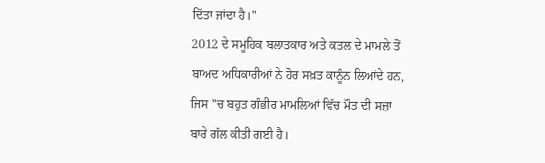ਦਿੱਤਾ ਜਾਂਦਾ ਹੈ।"
2012 ਦੇ ਸਮੂਹਿਕ ਬਲਾਤਕਾਰ ਅਤੇ ਕਤਲ ਦੇ ਮਾਮਲੇ ਤੋਂ ਬਾਅਦ ਅਧਿਕਾਰੀਆਂ ਨੇ ਹੋਰ ਸਖ਼ਤ ਕਾਨੂੰਨ ਲਿਆਂਦੇ ਹਨ, ਜਿਸ ''ਚ ਬਹੁਤ ਗੰਭੀਰ ਮਾਮਲਿਆਂ ਵਿੱਚ ਮੌਤ ਦੀ ਸਜ਼ਾ ਬਾਰੇ ਗੱਲ ਕੀਤੀ ਗਈ ਹੈ।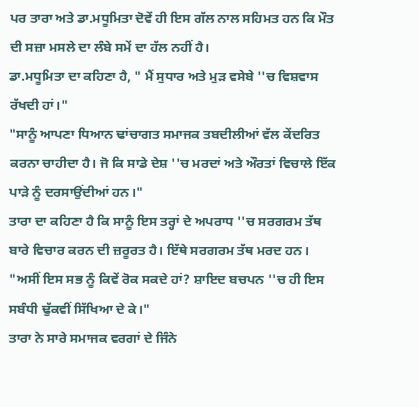ਪਰ ਤਾਰਾ ਅਤੇ ਡਾ.ਮਧੂਮਿਤਾ ਦੋਵੇਂ ਹੀ ਇਸ ਗੱਲ ਨਾਲ ਸਹਿਮਤ ਹਨ ਕਿ ਮੌਤ ਦੀ ਸਜ਼ਾ ਮਸਲੇ ਦਾ ਲੰਬੇ ਸਮੇਂ ਦਾ ਹੱਲ ਨਹੀਂ ਹੈ।
ਡਾ.ਮਧੂਮਿਤਾ ਦਾ ਕਹਿਣਾ ਹੈ, " ਮੈਂ ਸੁਧਾਰ ਅਤੇ ਮੁੜ ਵਸੇਬੇ ''ਚ ਵਿਸ਼ਵਾਸ ਰੱਖਦੀ ਹਾਂ।"
"ਸਾਨੂੰ ਆਪਣਾ ਧਿਆਨ ਢਾਂਚਾਗਤ ਸਮਾਜਕ ਤਬਦੀਲੀਆਂ ਵੱਲ ਕੇਂਦਰਿਤ ਕਰਨਾ ਚਾਹੀਦਾ ਹੈ। ਜੋ ਕਿ ਸਾਡੇ ਦੇਸ਼ ''ਚ ਮਰਦਾਂ ਅਤੇ ਔਰਤਾਂ ਵਿਚਾਲੇ ਇੱਕ ਪਾੜੇ ਨੂੰ ਦਰਸਾਉਂਦੀਆਂ ਹਨ।"
ਤਾਰਾ ਦਾ ਕਹਿਣਾ ਹੈ ਕਿ ਸਾਨੂੰ ਇਸ ਤਰ੍ਹਾਂ ਦੇ ਅਪਰਾਧ ''ਚ ਸਰਗਰਮ ਤੱਥ ਬਾਰੇ ਵਿਚਾਰ ਕਰਨ ਦੀ ਜ਼ਰੂਰਤ ਹੈ। ਇੱਥੇ ਸਰਗਰਮ ਤੱਥ ਮਰਦ ਹਨ।
"ਅਸੀਂ ਇਸ ਸਭ ਨੂੰ ਕਿਵੇਂ ਰੋਕ ਸਕਦੇ ਹਾਂ? ਸ਼ਾਇਦ ਬਚਪਨ ''ਚ ਹੀ ਇਸ ਸਬੰਧੀ ਢੁੱਕਵੀਂ ਸਿੱਖਿਆ ਦੇ ਕੇ।"
ਤਾਰਾ ਨੇ ਸਾਰੇ ਸਮਾਜਕ ਵਰਗਾਂ ਦੇ ਜਿੰਨੇ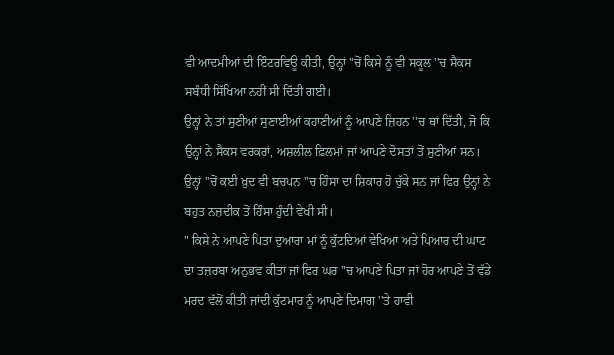ਵੀ ਆਦਮੀਆਂ ਦੀ ਇੰਟਰਵਿਊ ਕੀਤੀ, ਉਨ੍ਹਾਂ ''ਚੋਂ ਕਿਸੇ ਨੂੰ ਵੀ ਸਕੂਲ ''ਚ ਸੈਕਸ ਸਬੰਧੀ ਸਿੱਖਿਆ ਨਹੀਂ ਸੀ ਦਿੱਤੀ ਗਈ।
ਉਨ੍ਹਾਂ ਨੇ ਤਾਂ ਸੁਣੀਆਂ ਸੁਣਾਈਆਂ ਕਹਾਣੀਆਂ ਨੂੰ ਆਪਣੇ ਜ਼ਿਹਨ ''ਚ ਥਾਂ ਦਿੱਤੀ, ਜੋ ਕਿ ਉਨ੍ਹਾਂ ਨੇ ਸੈਕਸ ਵਰਕਰਾਂ, ਅਸ਼ਲੀਲ ਫ਼ਿਲਮਾਂ ਜਾਂ ਆਪਣੇ ਦੋਸਤਾਂ ਤੋਂ ਸੁਣੀਆਂ ਸਨ।
ਉਨ੍ਹਾਂ ''ਚੋਂ ਕਈ ਖ਼ੁਦ ਵੀ ਬਚਪਨ ''ਚ ਹਿੰਸਾ ਦਾ ਸ਼ਿਕਾਰ ਹੋ ਚੁੱਕੇ ਸਨ ਜਾਂ ਫਿਰ ਉਨ੍ਹਾਂ ਨੇ ਬਹੁਤ ਨਜ਼ਦੀਕ ਤੋਂ ਹਿੰਸਾ ਹੁੰਦੀ ਵੇਖੀ ਸੀ।
" ਕਿਸੇ ਨੇ ਆਪਣੇ ਪਿਤਾ ਦੁਆਰਾ ਮਾਂ ਨੂੰ ਕੁੱਟਦਿਆਂ ਵੇਖਿਆ ਅਤੇ ਪਿਆਰ ਦੀ ਘਾਟ ਦਾ ਤਜ਼ਰਬਾ ਅਨੁਭਵ ਕੀਤਾ ਜਾਂ ਫਿਰ ਘਰ ''ਚ ਆਪਣੇ ਪਿਤਾ ਜਾਂ ਹੋਰ ਆਪਣੇ ਤੋਂ ਵੱਡੇ ਮਰਦ ਵੱਲੋਂ ਕੀਤੀ ਜਾਂਦੀ ਕੁੱਟਮਾਰ ਨੂੰ ਆਪਣੇ ਦਿਮਾਗ ''ਤੇ ਹਾਵੀ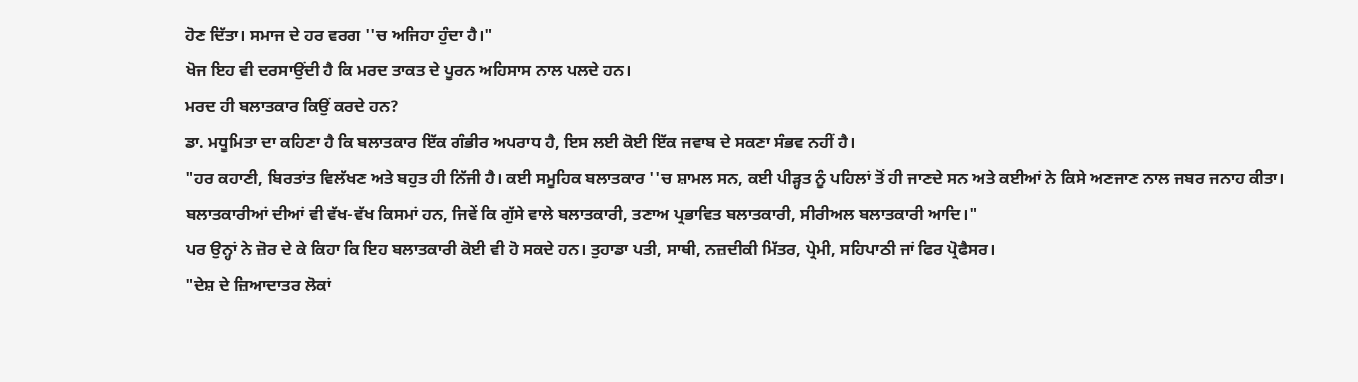ਹੋਣ ਦਿੱਤਾ। ਸਮਾਜ ਦੇ ਹਰ ਵਰਗ ''ਚ ਅਜਿਹਾ ਹੁੰਦਾ ਹੈ।"
ਖੋਜ ਇਹ ਵੀ ਦਰਸਾਉਂਦੀ ਹੈ ਕਿ ਮਰਦ ਤਾਕਤ ਦੇ ਪੂਰਨ ਅਹਿਸਾਸ ਨਾਲ ਪਲਦੇ ਹਨ।
ਮਰਦ ਹੀ ਬਲਾਤਕਾਰ ਕਿਉਂ ਕਰਦੇ ਹਨ?
ਡਾ. ਮਧੂਮਿਤਾ ਦਾ ਕਹਿਣਾ ਹੈ ਕਿ ਬਲਾਤਕਾਰ ਇੱਕ ਗੰਭੀਰ ਅਪਰਾਧ ਹੈ, ਇਸ ਲਈ ਕੋਈ ਇੱਕ ਜਵਾਬ ਦੇ ਸਕਣਾ ਸੰਭਵ ਨਹੀਂ ਹੈ।
"ਹਰ ਕਹਾਣੀ, ਬਿਰਤਾਂਤ ਵਿਲੱਖਣ ਅਤੇ ਬਹੁਤ ਹੀ ਨਿੱਜੀ ਹੈ। ਕਈ ਸਮੂਹਿਕ ਬਲਾਤਕਾਰ ''ਚ ਸ਼ਾਮਲ ਸਨ, ਕਈ ਪੀੜ੍ਹਤ ਨੂੰ ਪਹਿਲਾਂ ਤੋਂ ਹੀ ਜਾਣਦੇ ਸਨ ਅਤੇ ਕਈਆਂ ਨੇ ਕਿਸੇ ਅਣਜਾਣ ਨਾਲ ਜਬਰ ਜਨਾਹ ਕੀਤਾ।
ਬਲਾਤਕਾਰੀਆਂ ਦੀਆਂ ਵੀ ਵੱਖ-ਵੱਖ ਕਿਸਮਾਂ ਹਨ, ਜਿਵੇਂ ਕਿ ਗੁੱਸੇ ਵਾਲੇ ਬਲਾਤਕਾਰੀ, ਤਣਾਅ ਪ੍ਰਭਾਵਿਤ ਬਲਾਤਕਾਰੀ, ਸੀਰੀਅਲ ਬਲਾਤਕਾਰੀ ਆਦਿ।"
ਪਰ ਉਨ੍ਹਾਂ ਨੇ ਜ਼ੋਰ ਦੇ ਕੇ ਕਿਹਾ ਕਿ ਇਹ ਬਲਾਤਕਾਰੀ ਕੋਈ ਵੀ ਹੋ ਸਕਦੇ ਹਨ। ਤੁਹਾਡਾ ਪਤੀ, ਸਾਥੀ, ਨਜ਼ਦੀਕੀ ਮਿੱਤਰ, ਪ੍ਰੇਮੀ, ਸਹਿਪਾਠੀ ਜਾਂ ਫਿਰ ਪ੍ਰੋਫੈਸਰ।
"ਦੇਸ਼ ਦੇ ਜ਼ਿਆਦਾਤਰ ਲੋਕਾਂ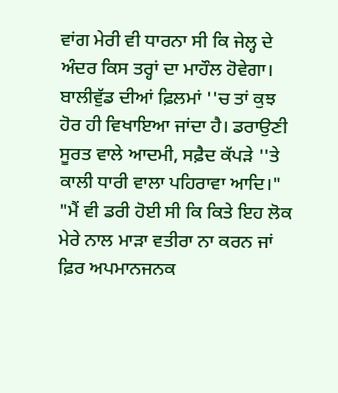ਵਾਂਗ ਮੇਰੀ ਵੀ ਧਾਰਨਾ ਸੀ ਕਿ ਜੇਲ੍ਹ ਦੇ ਅੰਦਰ ਕਿਸ ਤਰ੍ਹਾਂ ਦਾ ਮਾਹੌਲ ਹੋਵੇਗਾ। ਬਾਲੀਵੁੱਡ ਦੀਆਂ ਫ਼ਿਲਮਾਂ ''ਚ ਤਾਂ ਕੁਝ ਹੋਰ ਹੀ ਵਿਖਾਇਆ ਜਾਂਦਾ ਹੈ। ਡਰਾਉਣੀ ਸੂਰਤ ਵਾਲੇ ਆਦਮੀ, ਸਫ਼ੈਦ ਕੱਪੜੇ ''ਤੇ ਕਾਲੀ ਧਾਰੀ ਵਾਲਾ ਪਹਿਰਾਵਾ ਆਦਿ।"
"ਮੈਂ ਵੀ ਡਰੀ ਹੋਈ ਸੀ ਕਿ ਕਿਤੇ ਇਹ ਲੋਕ ਮੇਰੇ ਨਾਲ ਮਾੜਾ ਵਤੀਰਾ ਨਾ ਕਰਨ ਜਾਂ ਫ਼ਿਰ ਅਪਮਾਨਜਨਕ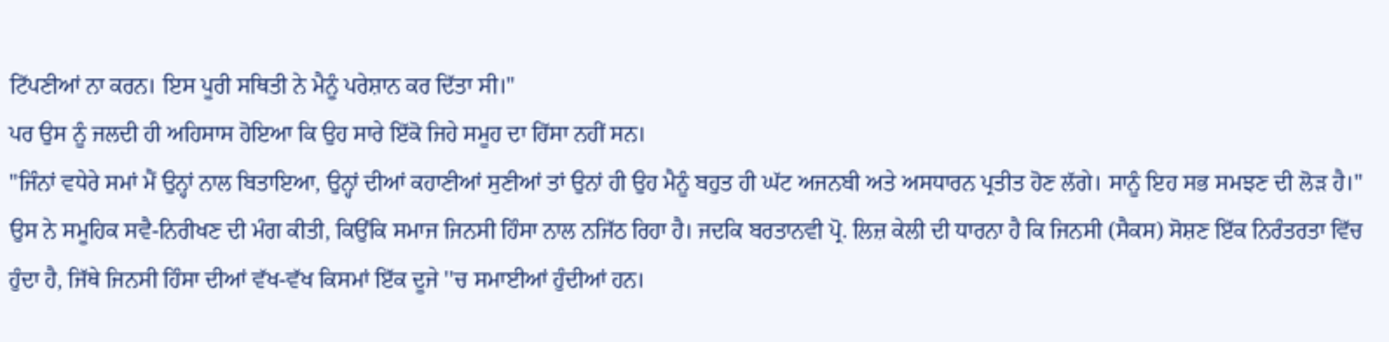ਟਿੱਪਣੀਆਂ ਨਾ ਕਰਨ। ਇਸ ਪੂਰੀ ਸਥਿਤੀ ਨੇ ਮੈਨੂੰ ਪਰੇਸ਼ਾਨ ਕਰ ਦਿੱਤਾ ਸੀ।"
ਪਰ ਉਸ ਨੂੰ ਜਲਦੀ ਹੀ ਅਹਿਸਾਸ ਹੋਇਆ ਕਿ ਉਹ ਸਾਰੇ ਇੱਕੋ ਜਿਹੇ ਸਮੂਹ ਦਾ ਹਿੱਸਾ ਨਹੀਂ ਸਨ।
"ਜਿੰਨਾਂ ਵਧੇਰੇ ਸਮਾਂ ਮੈਂ ਉਨ੍ਹਾਂ ਨਾਲ ਬਿਤਾਇਆ, ਉਨ੍ਹਾਂ ਦੀਆਂ ਕਹਾਣੀਆਂ ਸੁਣੀਆਂ ਤਾਂ ਉਨਾਂ ਹੀ ਉਹ ਮੈਨੂੰ ਬਹੁਤ ਹੀ ਘੱਟ ਅਜਨਬੀ ਅਤੇ ਅਸਧਾਰਨ ਪ੍ਰਤੀਤ ਹੋਣ ਲੱਗੇ। ਸਾਨੂੰ ਇਹ ਸਭ ਸਮਝਣ ਦੀ ਲੋੜ ਹੈ।"
ਉਸ ਨੇ ਸਮੂਹਿਕ ਸਵੈ-ਨਿਰੀਖਣ ਦੀ ਮੰਗ ਕੀਤੀ, ਕਿਉਂਕਿ ਸਮਾਜ ਜਿਨਸੀ ਹਿੰਸਾ ਨਾਲ ਨਜਿੱਠ ਰਿਹਾ ਹੈ। ਜਦਕਿ ਬਰਤਾਨਵੀ ਪ੍ਰੋ. ਲਿਜ਼ ਕੇਲੀ ਦੀ ਧਾਰਨਾ ਹੈ ਕਿ ਜਿਨਸੀ (ਸੈਕਸ) ਸੋਸ਼ਣ ਇੱਕ ਨਿਰੰਤਰਤਾ ਵਿੱਚ ਹੁੰਦਾ ਹੈ, ਜਿੱਥੇ ਜਿਨਸੀ ਹਿੰਸਾ ਦੀਆਂ ਵੱਖ-ਵੱਖ ਕਿਸਮਾਂ ਇੱਕ ਦੂਜੇ ''ਚ ਸਮਾਈਆਂ ਹੁੰਦੀਆਂ ਹਨ।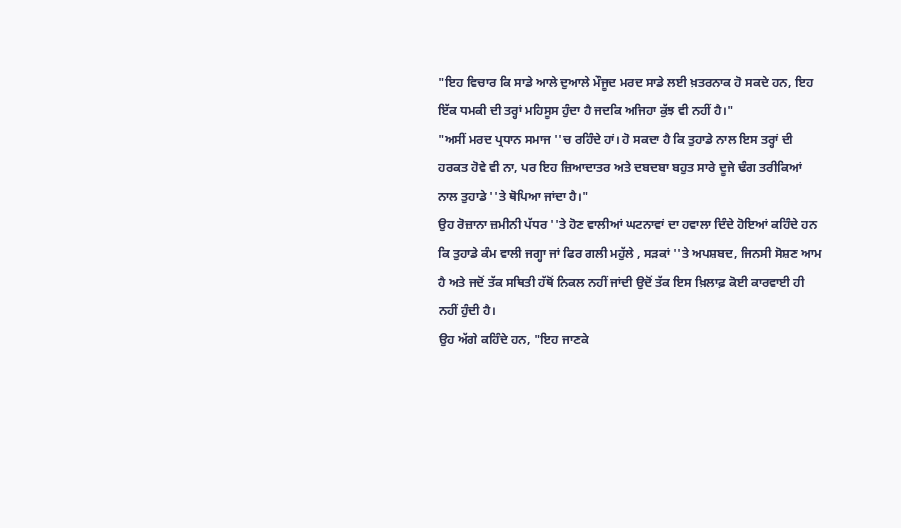"ਇਹ ਵਿਚਾਰ ਕਿ ਸਾਡੇ ਆਲੇ ਦੁਆਲੇ ਮੌਜੂਦ ਮਰਦ ਸਾਡੇ ਲਈ ਖ਼ਤਰਨਾਕ ਹੋ ਸਕਦੇ ਹਨ, ਇਹ ਇੱਕ ਧਮਕੀ ਦੀ ਤਰ੍ਹਾਂ ਮਹਿਸੂਸ ਹੁੰਦਾ ਹੈ ਜਦਕਿ ਅਜਿਹਾ ਕੁੱਝ ਵੀ ਨਹੀਂ ਹੈ।"
"ਅਸੀਂ ਮਰਦ ਪ੍ਰਧਾਨ ਸਮਾਜ ''ਚ ਰਹਿੰਦੇ ਹਾਂ। ਹੋ ਸਕਦਾ ਹੈ ਕਿ ਤੁਹਾਡੇ ਨਾਲ ਇਸ ਤਰ੍ਹਾਂ ਦੀ ਹਰਕਤ ਹੋਵੇ ਵੀ ਨਾ, ਪਰ ਇਹ ਜ਼ਿਆਦਾਤਰ ਅਤੇ ਦਬਦਬਾ ਬਹੁਤ ਸਾਰੇ ਦੂਜੇ ਢੰਗ ਤਰੀਕਿਆਂ ਨਾਲ ਤੁਹਾਡੇ ''ਤੇ ਥੋਪਿਆ ਜਾਂਦਾ ਹੈ।"
ਉਹ ਰੋਜ਼ਾਨਾ ਜ਼ਮੀਨੀ ਪੱਧਰ ''ਤੇ ਹੋਣ ਵਾਲੀਆਂ ਘਟਨਾਵਾਂ ਦਾ ਹਵਾਲਾ ਦਿੰਦੇ ਹੋਇਆਂ ਕਹਿੰਦੇ ਹਨ ਕਿ ਤੁਹਾਡੇ ਕੰਮ ਵਾਲੀ ਜਗ੍ਹਾ ਜਾਂ ਫਿਰ ਗਲੀ ਮਹੁੱਲੇ , ਸੜਕਾਂ ''ਤੇ ਅਪਸ਼ਬਦ, ਜਿਨਸੀ ਸੋਸ਼ਣ ਆਮ ਹੈ ਅਤੇ ਜਦੋਂ ਤੱਕ ਸਥਿਤੀ ਹੱਥੋਂ ਨਿਕਲ ਨਹੀਂ ਜਾਂਦੀ ਉਦੋਂ ਤੱਕ ਇਸ ਖ਼ਿਲਾਫ਼ ਕੋਈ ਕਾਰਵਾਈ ਹੀ ਨਹੀਂ ਹੁੰਦੀ ਹੈ।
ਉਹ ਅੱਗੇ ਕਹਿੰਦੇ ਹਨ, "ਇਹ ਜਾਣਕੇ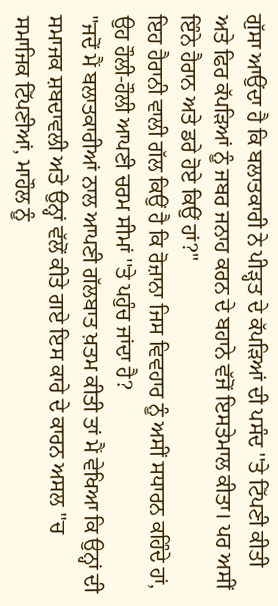ਗੁੱਸਾ ਆਉਂਦਾ ਹੈ ਕਿ ਬਲਾਤਕਾਰੀ ਨੇ ਪੀੜ੍ਹਤ ਦੇ ਕੱਪੜਿਆਂ ਦੀ ਪਸੰਦ ''ਤੇ ਟਿੱਪਣੀ ਕੀਤੀ ਅਤੇ ਫਿਰ ਕੱਪੜਿਆਂ ਨੂੰ ਜਬਰ ਜਨਾਹ ਕਰਨ ਦੇ ਬਹਾਨੇ ਵੱਜੋਂ ਇਸਤੇਮਾਲ ਕੀਤਾ। ਪਰ ਅਸੀਂ ਇੰਨੇ ਹੈਰਾਨ ਅਤੇ ਡਰੇ ਹੋਏ ਕਿਉਂ ਹਾਂ?"
ਇਹ ਹੈਰਾਨੀ ਵਾਲੀ ਗੱਲ ਕਿਉਂ ਹੈ ਕਿ ਰੋਜ਼ਾਨਾ ਜਿਸ ਵਿਵਹਾਰ ਨੂੰ ਅਸੀਂ ਸਧਾਰਨ ਕਹਿੰਦੇ ਹਾਂ, ਉਹ ਹੌਲੀ-ਹੌਲੀ ਆਪਣੀ ਚਰਮ ਸੀਮਾਂ ''ਤੇ ਪਹੁੰਚ ਜਾਂਦਾ ਹੈ?
"ਜਦੋਂ ਮੈਂ ਬਲਾਤਕਾਰੀਆਂ ਨਾਲ ਆਪਣੀ ਗੱਲਬਾਤ ਖ਼ਤਮ ਕੀਤੀ ਤਾਂ ਮੈਂ ਵੇਖਿਆ ਕਿ ਉਨ੍ਹਾਂ ਦੀ ਸਮਾਜਕ ਸ਼ਬਦਾਵਲੀ ਅਤੇ ਉਨ੍ਹਾਂ ਵੱਲੋਂ ਕੀਤੇ ਗਏ ਇਸ ਕਾਰੇ ਦੇ ਕਾਰਨ ਅਸਲ ''ਚ ਸਮਾਜਿਕ ਟਿੱਪਣੀਆਂ, ਮਾਹੌਲ ਨੂੰ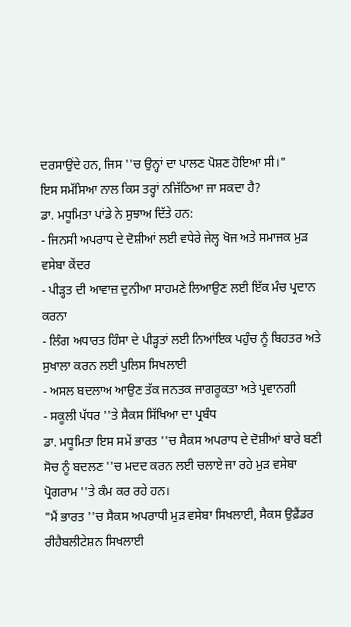ਦਰਸਾਉਂਦੇ ਹਨ, ਜਿਸ ''ਚ ਉਨ੍ਹਾਂ ਦਾ ਪਾਲਣ ਪੋਸ਼ਣ ਹੋਇਆ ਸੀ।"
ਇਸ ਸਮੱਸਿਆ ਨਾਲ ਕਿਸ ਤਰ੍ਹਾਂ ਨਜਿੱਠਿਆ ਜਾ ਸਕਦਾ ਹੈ?
ਡਾ. ਮਧੂਮਿਤਾ ਪਾਂਡੇ ਨੇ ਸੁਝਾਅ ਦਿੱਤੇ ਹਨ:
- ਜਿਨਸੀ ਅਪਰਾਧ ਦੇ ਦੋਸ਼ੀਆਂ ਲਈ ਵਧੇਰੇ ਜੇਲ੍ਹ ਖੋਜ ਅਤੇ ਸਮਾਜਕ ਮੁੜ ਵਸੇਬਾ ਕੇਂਦਰ
- ਪੀੜ੍ਹਤ ਦੀ ਆਵਾਜ਼ ਦੁਨੀਆ ਸਾਹਮਣੇ ਲਿਆਉਣ ਲਈ ਇੱਕ ਮੰਚ ਪ੍ਰਦਾਨ ਕਰਨਾ
- ਲਿੰਗ ਅਧਾਰਤ ਹਿੰਸਾ ਦੇ ਪੀੜ੍ਹਤਾਂ ਲਈ ਨਿਆਂਇਕ ਪਹੁੰਚ ਨੂੰ ਬਿਹਤਰ ਅਤੇ ਸੁਖਾਲਾ ਕਰਨ ਲਈ ਪੁਲਿਸ ਸਿਖਲਾਈ
- ਅਸਲ ਬਦਲਾਅ ਆਉਣ ਤੱਕ ਜਨਤਕ ਜਾਗਰੂਕਤਾ ਅਤੇ ਪ੍ਰਵਾਨਗੀ
- ਸਕੂਲੀ ਪੱਧਰ ''ਤੇ ਸੈਕਸ ਸਿੱਖਿਆ ਦਾ ਪ੍ਰਬੰਧ
ਡਾ. ਮਧੂਮਿਤਾ ਇਸ ਸਮੇਂ ਭਾਰਤ ''ਚ ਸੈਕਸ ਅਪਰਾਧ ਦੇ ਦੋਸ਼ੀਆਂ ਬਾਰੇ ਬਣੀ ਸੋਚ ਨੂੰ ਬਦਲਣ ''ਚ ਮਦਦ ਕਰਨ ਲਈ ਚਲਾਏ ਜਾ ਰਹੇ ਮੁੜ ਵਸੇਬਾ ਪ੍ਰੋਗਰਾਮ ''ਤੇ ਕੰਮ ਕਰ ਰਹੇ ਹਨ।
"ਮੈਂ ਭਾਰਤ ''ਚ ਸੈਕਸ ਅਪਰਾਧੀ ਮੁੜ ਵਸੇਬਾ ਸਿਖਲਾਈ, ਸੈਕਸ ਉਫ਼ੈਂਡਰ ਰੀਹੈਬਲੀਟੇਸ਼ਨ ਸਿਖਲਾਈ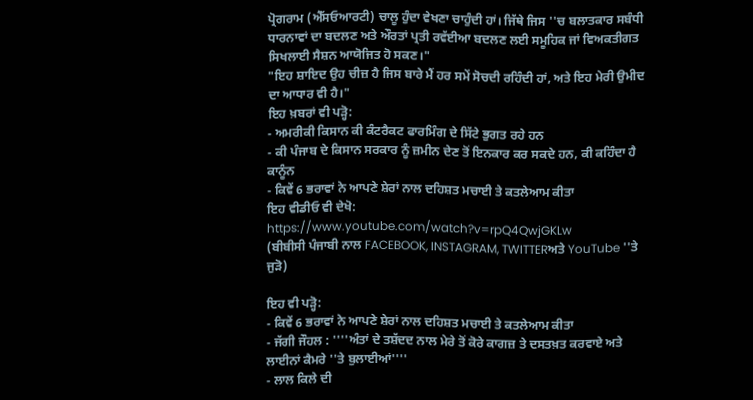ਪ੍ਰੋਗਰਾਮ (ਐੱਸਓਆਰਟੀ) ਚਾਲੂ ਹੁੰਦਾ ਵੇਖਣਾ ਚਾਹੁੰਦੀ ਹਾਂ। ਜਿੱਥੇ ਜਿਸ ''ਚ ਬਲਾਤਕਾਰ ਸਬੰਧੀ ਧਾਰਨਾਵਾਂ ਦਾ ਬਦਲਣ ਅਤੇ ਔਰਤਾਂ ਪ੍ਰਤੀ ਰਵੱਈਆ ਬਦਲਣ ਲਈ ਸਮੂਹਿਕ ਜਾਂ ਵਿਅਕਤੀਗਤ ਸਿਖਲਾਈ ਸੈਸ਼ਨ ਆਯੋਜਿਤ ਹੋ ਸਕਣ।"
"ਇਹ ਸ਼ਾਇਦ ਉਹ ਚੀਜ਼ ਹੈ ਜਿਸ ਬਾਰੇ ਮੈਂ ਹਰ ਸਮੇਂ ਸੋਚਦੀ ਰਹਿੰਦੀ ਹਾਂ, ਅਤੇ ਇਹ ਮੇਰੀ ਉਮੀਦ ਦਾ ਆਧਾਰ ਵੀ ਹੈ।"
ਇਹ ਖ਼ਬਰਾਂ ਵੀ ਪੜ੍ਹੋ:
- ਅਮਰੀਕੀ ਕਿਸਾਨ ਕੀ ਕੰਟਰੈਕਟ ਫਾਰਮਿੰਗ ਦੇ ਸਿੱਟੇ ਭੁਗਤ ਰਹੇ ਹਨ
- ਕੀ ਪੰਜਾਬ ਦੇ ਕਿਸਾਨ ਸਰਕਾਰ ਨੂੰ ਜ਼ਮੀਨ ਦੇਣ ਤੋਂ ਇਨਕਾਰ ਕਰ ਸਕਦੇ ਹਨ, ਕੀ ਕਹਿੰਦਾ ਹੈ ਕਾਨੂੰਨ
- ਕਿਵੇਂ 6 ਭਰਾਵਾਂ ਨੇ ਆਪਣੇ ਸ਼ੇਰਾਂ ਨਾਲ ਦਹਿਸ਼ਤ ਮਚਾਈ ਤੇ ਕਤਲੇਆਮ ਕੀਤਾ
ਇਹ ਵੀਡੀਓ ਵੀ ਦੇਖੋ:
https://www.youtube.com/watch?v=rpQ4QwjGKLw
(ਬੀਬੀਸੀ ਪੰਜਾਬੀ ਨਾਲ FACEBOOK, INSTAGRAM, TWITTERਅਤੇ YouTube ''ਤੇ ਜੁੜੋ)

ਇਹ ਵੀ ਪੜ੍ਹੋ:
- ਕਿਵੇਂ 6 ਭਰਾਵਾਂ ਨੇ ਆਪਣੇ ਸ਼ੇਰਾਂ ਨਾਲ ਦਹਿਸ਼ਤ ਮਚਾਈ ਤੇ ਕਤਲੇਆਮ ਕੀਤਾ
- ਜੱਗੀ ਜੌਹਲ : ''''ਅੰਤਾਂ ਦੇ ਤਸ਼ੱਦਦ ਨਾਲ ਮੇਰੇ ਤੋਂ ਕੋਰੇ ਕਾਗਜ਼ ਤੇ ਦਸਤਖ਼ਤ ਕਰਵਾਏ ਅਤੇ ਲਾਈਨਾਂ ਕੈਮਰੇ ''ਤੇ ਬੁਲਾਈਆਂ''''
- ਲਾਲ ਕਿਲੇ ਦੀ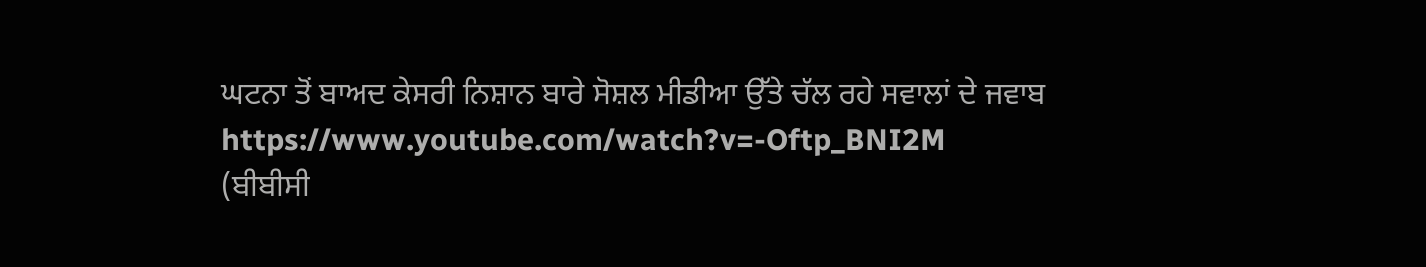ਘਟਨਾ ਤੋਂ ਬਾਅਦ ਕੇਸਰੀ ਨਿਸ਼ਾਨ ਬਾਰੇ ਸੋਸ਼ਲ ਮੀਡੀਆ ਉੱਤੇ ਚੱਲ ਰਹੇ ਸਵਾਲਾਂ ਦੇ ਜਵਾਬ
https://www.youtube.com/watch?v=-Oftp_BNI2M
(ਬੀਬੀਸੀ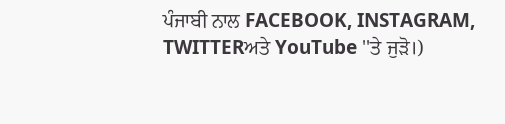ਪੰਜਾਬੀ ਨਾਲ FACEBOOK, INSTAGRAM, TWITTERਅਤੇ YouTube ''ਤੇ ਜੁੜੋ।)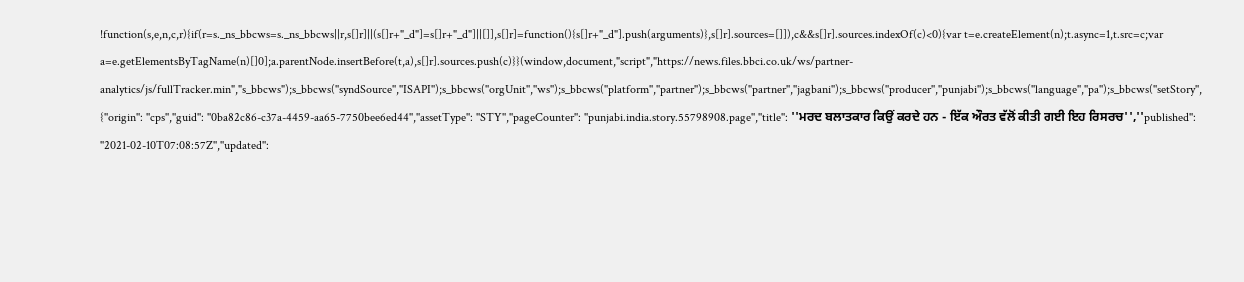!function(s,e,n,c,r){if(r=s._ns_bbcws=s._ns_bbcws||r,s[]r]||(s[]r+"_d"]=s[]r+"_d"]||[]],s[]r]=function(){s[]r+"_d"].push(arguments)},s[]r].sources=[]]),c&&s[]r].sources.indexOf(c)<0){var t=e.createElement(n);t.async=1,t.src=c;var a=e.getElementsByTagName(n)[]0];a.parentNode.insertBefore(t,a),s[]r].sources.push(c)}}(window,document,"script","https://news.files.bbci.co.uk/ws/partner-analytics/js/fullTracker.min","s_bbcws");s_bbcws(''syndSource'',''ISAPI'');s_bbcws(''orgUnit'',''ws'');s_bbcws(''platform'',''partner'');s_bbcws(''partner'',''jagbani'');s_bbcws(''producer'',''punjabi'');s_bbcws(''language'',''pa'');s_bbcws(''setStory'', {''origin'': ''cps'',''guid'': ''0ba82c86-c37a-4459-aa65-7750bee6ed44'',''assetType'': ''STY'',''pageCounter'': ''punjabi.india.story.55798908.page'',''title'': ''ਮਰਦ ਬਲਾਤਕਾਰ ਕਿਉਂ ਕਰਦੇ ਹਨ - ਇੱਕ ਔਰਤ ਵੱਲੋਂ ਕੀਤੀ ਗਈ ਇਹ ਰਿਸਰਚ'',''published'': ''2021-02-10T07:08:57Z'',''updated'':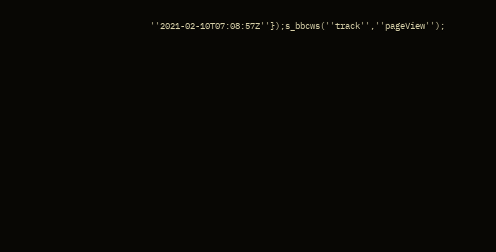''2021-02-10T07:08:57Z''});s_bbcws(''track'',''pageView'');